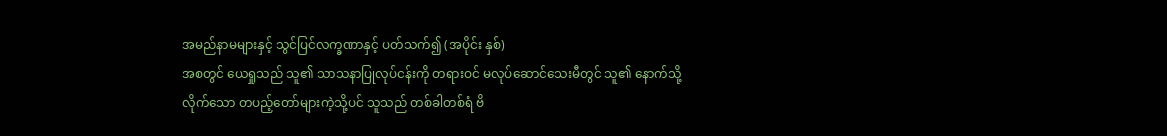အမည်နာမများနှင့် သွင်ပြင်လက္ခဏာနှင့် ပတ်သက်၍ (အပိုင်း နှစ်)
အစတွင် ယေရှုသည် သူ၏ သာသနာပြုလုပ်ငန်းကို တရားဝင် မလုပ်ဆောင်သေးမီတွင် သူ၏ နောက်သို့ လိုက်သော တပည့်တော်များကဲ့သို့ပင် သူသည် တစ်ခါတစ်ရံ ဗိ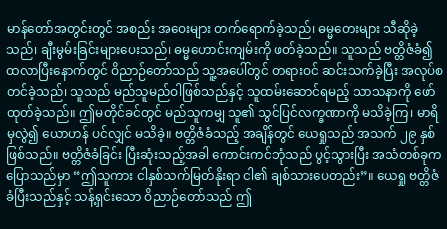မာန်တော်အတွင်းတွင် အစည်း အဝေးများ တက်ရောက်ခဲ့သည်၊ ဓမ္မတေးများ သီဆိုခဲ့သည်၊ ချီးမွမ်းခြင်းများပေးသည်၊ ဓမ္မဟောင်းကျမ်းကို ဖတ်ခဲ့သည်။ သူသည် ဗတ္တိဇံခံ၍ ထလာပြီးနောက်တွင် ဝိညာဉ်တော်သည် သူ့အပေါ်တွင် တရားဝင် ဆင်းသက်ခဲ့ပြီး အလုပ်စတင်ခဲ့သည်၊ သူသည် မည်သူမည်ဝါဖြစ်သည်နှင့် သူထမ်းဆောင်ရမည့် သာသနာကို ဖော်ထုတ်ခဲ့သည်။ ဤမတိုင်ခင်တွင် မည်သူကမျှ သူ၏ သွင်ပြင်လက္ခဏာကို မသိခဲ့ကြ၊ မာရိမှလွဲ၍ ယောဟန် ပင်လျှင် မသိခဲ့။ ဗတ္တိဇံခံသည့် အချိန်တွင် ယေရှုသည် အသက် ၂၉ နှစ် ဖြစ်သည်။ ဗတ္တိဇံခံခြင်း ပြီးဆုံးသည့်အခါ ကောင်းကင်ဘုံသည် ပွင့်သွားပြီး အသံတစ်ခုက ပြောသည်မှာ “ဤသူကား ငါနှစ်သက်မြတ်နိုးရာ ငါ၏ ချစ်သားပေတည်း”။ ယေရှု ဗတ္တိဇံခံပြီးသည်နှင့် သန့်ရှင်းသော ဝိညာဉ်တော်သည် ဤ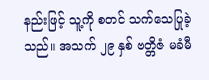နည်းဖြင့် သူ့ကို စတင် သက်သေပြုခဲ့သည်။ အသက် ၂၉ နှစ် ဗတ္တိဇံ မခံမီ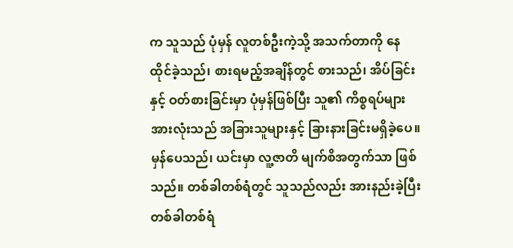က သူသည် ပုံမှန် လူတစ်ဦးကဲ့သို့ အသက်တာကို နေထိုင်ခဲ့သည်၊ စားရမည့်အချိန်တွင် စားသည်၊ အိပ်ခြင်းနှင့် ဝတ်စားခြင်းမှာ ပုံမှန်ဖြစ်ပြီး သူ၏ ကိစ္စရပ်များ အားလုံးသည် အခြားသူများနှင့် ခြားနားခြင်းမရှိခဲ့ပေ။ မှန်ပေသည်၊ ယင်းမှာ လူ့ဇာတိ မျက်စိအတွက်သာ ဖြစ်သည်။ တစ်ခါတစ်ရံတွင် သူသည်လည်း အားနည်းခဲ့ပြီး တစ်ခါတစ်ရံ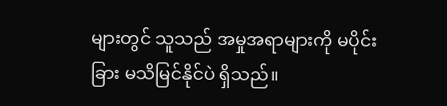များတွင် သူသည် အမှုအရာများကို မပိုင်းခြား မသိမြင်နိုင်ပဲ ရှိသည်။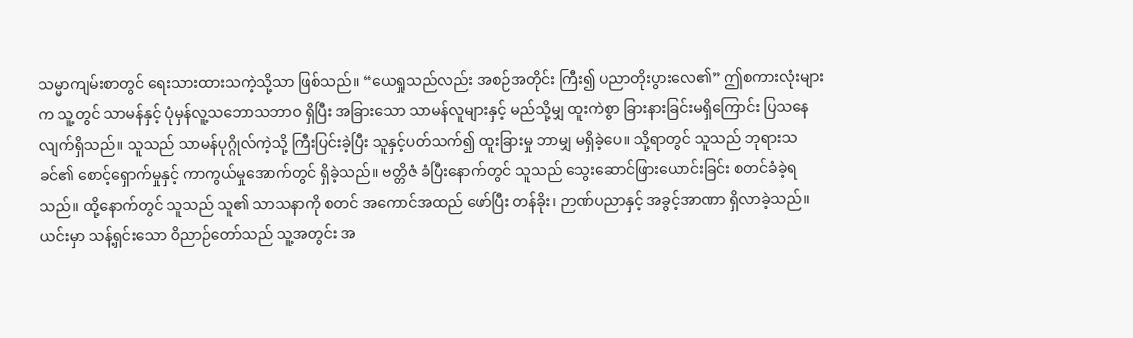သမ္မာကျမ်းစာတွင် ရေးသားထားသကဲ့သို့သာ ဖြစ်သည်။ “ယေရှုသည်လည်း အစဉ်အတိုင်း ကြီး၍ ပညာတိုးပွားလေ၏” ဤစကားလုံးများက သူ့တွင် သာမန်နှင့် ပုံမှန်လူ့သဘောသဘာဝ ရှိပြီး အခြားသော သာမန်လူများနှင့် မည်သို့မျှ ထူးကဲစွာ ခြားနားခြင်းမရှိကြောင်း ပြသနေလျက်ရှိသည်။ သူသည် သာမန်ပုဂ္ဂိုလ်ကဲ့သို့ ကြီးပြင်းခဲ့ပြီး သူနှင့်ပတ်သက်၍ ထူးခြားမှု ဘာမျှ မရှိခဲ့ပေ။ သို့ရာတွင် သူသည် ဘုရားသခင်၏ စောင့်ရှောက်မှုနှင့် ကာကွယ်မှုအောက်တွင် ရှိခဲ့သည်။ ဗတ္တိဇံ ခံပြီးနောက်တွင် သူသည် သွေးဆောင်ဖြားယောင်းခြင်း စတင်ခံခဲ့ရသည်။ ထို့နောက်တွင် သူသည် သူ၏ သာသနာကို စတင် အကောင်အထည် ဖော်ပြီး တန်ခိုး၊ ဉာဏ်ပညာနှင့် အခွင့်အာဏာ ရှိလာခဲ့သည်။ ယင်းမှာ သန့်ရှင်းသော ဝိညာဉ်တော်သည် သူ့အတွင်း အ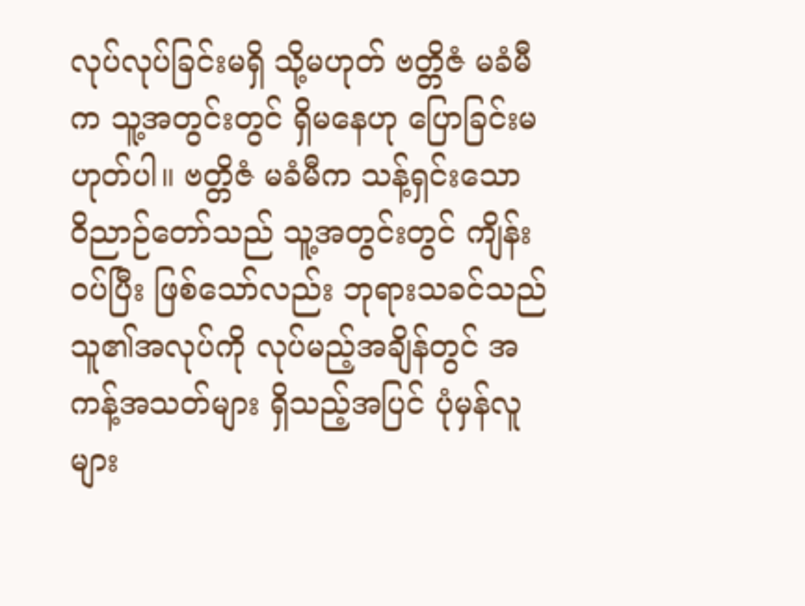လုပ်လုပ်ခြင်းမရှိ သို့မဟုတ် ဗတ္တိဇံ မခံမီက သူ့အတွင်းတွင် ရှိမနေဟု ပြောခြင်းမဟုတ်ပါ။ ဗတ္တိဇံ မခံမီက သန့်ရှင်းသော ဝိညာဉ်တော်သည် သူ့အတွင်းတွင် ကျိန်းဝပ်ပြီး ဖြစ်သော်လည်း ဘုရားသခင်သည် သူ၏အလုပ်ကို လုပ်မည့်အချိန်တွင် အကန့်အသတ်များ ရှိသည့်အပြင် ပုံမှန်လူများ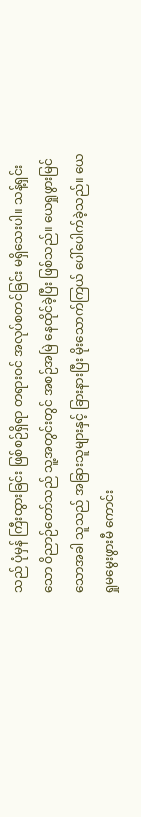သည် ပုံမှန် ကြီးထွားခြင်း ဖြစ်စဉ်ရှိရာ တရားဝင် အလုပ်စတင်ခြင်း မရှိသေးပါ။ သန့်ရှင်းသော ဝိညာဉ်တော်သည် သူ့အတွင်းတွင် အစဉ်အမြဲ နေထိုင်ခဲ့ပြီး ဖြစ်သည်။ ယေရှုဖွားမြင်သောအခါ သူသည် အခြားသူများနှင့် ခြားနားပြီး မိုးသောက်ကြယ် ပေါ်ပေါက်ခဲ့သည်။ ယေရှုမမွေးဖွားမီ ကောင်း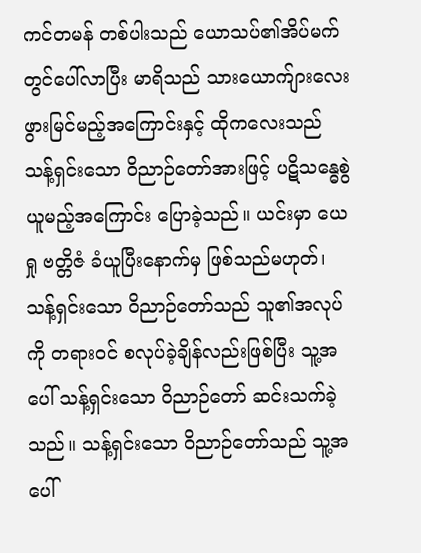ကင်တမန် တစ်ပါးသည် ယောသပ်၏အိပ်မက်တွင်ပေါ်လာပြီး မာရိသည် သားယောက်ျားလေး ဖွားမြင်မည့်အကြောင်းနှင့် ထိုကလေးသည် သန့်ရှင်းသော ဝိညာဉ်တော်အားဖြင့် ပဋိသန္ဓေစွဲယူမည့်အကြောင်း ပြောခဲ့သည်။ ယင်းမှာ ယေရှု ဗတ္တိဇံ ခံယူပြီးနောက်မှ ဖြစ်သည်မဟုတ်၊ သန့်ရှင်းသော ဝိညာဉ်တော်သည် သူ၏အလုပ်ကို တရားဝင် စလုပ်ခဲ့ချိန်လည်းဖြစ်ပြီး သူ့အပေါ် သန့်ရှင်းသော ဝိညာဉ်တော် ဆင်းသက်ခဲ့သည်။ သန့်ရှင်းသော ဝိညာဉ်တော်သည် သူ့အပေါ်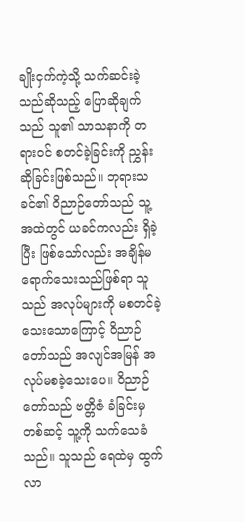ချိုးငှက်ကဲ့သို့ သက်ဆင်းခဲ့သည်ဆိုသည့် ပြောဆိုချက်သည် သူ၏ သာသနာကို တရားဝင် စတင်ခဲ့ခြင်းကို ညွှန်းဆိုခြင်းဖြစ်သည်။ ဘုရားသခင်၏ ဝိညာဉ်တော်သည် သူ့အထဲတွင် ယခင်ကလည်း ရှိခဲ့ပြီး ဖြစ်သော်လည်း အချိန်မရောက်သေးသည်ဖြစ်ရာ သူသည် အလုပ်များကို မစတင်ခဲ့သေးသောကြောင့် ဝိညာဉ်တော်သည် အလျင်အမြန် အလုပ်မစခဲ့သေးပေ။ ဝိညာဉ်တော်သည် ဗတ္တိဇံ ခံခြင်းမှတစ်ဆင့် သူ့ကို သက်သေခံသည်။ သူသည် ရေထဲမှ ထွက်လာ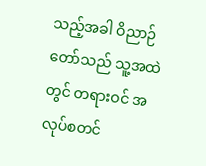သည့်အခါ ဝိညာဉ်တော်သည် သူ့အထဲတွင် တရားဝင် အလုပ်စတင်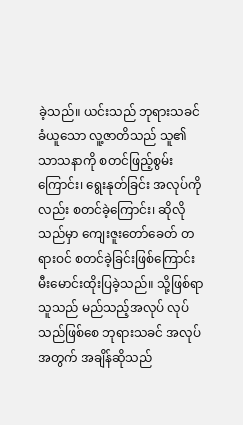ခဲ့သည်။ ယင်းသည် ဘုရားသခင် ခံယူသော လူ့ဇာတိသည် သူ၏ သာသနာကို စတင်ဖြည့်စွမ်းကြောင်း၊ ရွေးနုတ်ခြင်း အလုပ်ကိုလည်း စတင်ခဲ့ကြောင်း၊ ဆိုလိုသည်မှာ ကျေးဇူးတော်ခေတ် တရားဝင် စတင်ခဲ့ခြင်းဖြစ်ကြောင်း မီးမောင်းထိုးပြခဲ့သည်။ သို့ဖြစ်ရာ သူသည် မည်သည့်အလုပ် လုပ်သည်ဖြစ်စေ ဘုရားသခင် အလုပ်အတွက် အချိန်ဆိုသည်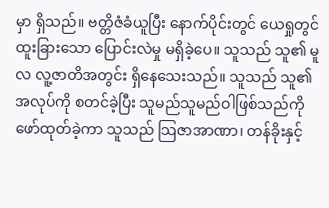မှာ ရှိသည်။ ဗတ္တိဇံခံယူပြီး နောက်ပိုင်းတွင် ယေရှုတွင် ထူးခြားသော ပြောင်းလဲမှု မရှိခဲ့ပေ။ သူသည် သူ၏ မူလ လူ့ဇာတိအတွင်း ရှိနေသေးသည်။ သူသည် သူ၏ အလုပ်ကို စတင်ခဲ့ပြီး သူမည်သူမည်ဝါဖြစ်သည်ကို ဖော်ထုတ်ခဲ့ကာ သူသည် သြဇာအာဏာ၊ တန်ခိုးနှင့်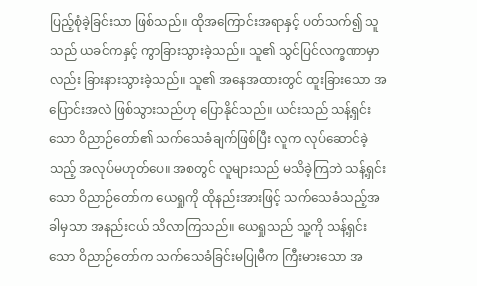ပြည့်စုံခဲ့ခြင်းသာ ဖြစ်သည်။ ထိုအကြောင်းအရာနှင့် ပတ်သက်၍ သူသည် ယခင်ကနှင့် ကွာခြားသွားခဲ့သည်။ သူ၏ သွင်ပြင်လက္ခဏာမှာလည်း ခြားနားသွားခဲ့သည်။ သူ၏ အနေအထားတွင် ထူးခြားသော အပြောင်းအလဲ ဖြစ်သွားသည်ဟု ပြောနိုင်သည်။ ယင်းသည် သန့်ရှင်းသော ဝိညာဉ်တော်၏ သက်သေခံချက်ဖြစ်ပြီး လူက လုပ်ဆောင်ခဲ့သည့် အလုပ်မဟုတ်ပေ။ အစတွင် လူများသည် မသိခဲ့ကြဘဲ သန့်ရှင်းသော ဝိညာဉ်တော်က ယေရှုကို ထိုနည်းအားဖြင့် သက်သေခံသည့်အခါမှသာ အနည်းငယ် သိလာကြသည်။ ယေရှုသည် သူ့ကို သန့်ရှင်းသော ဝိညာဉ်တော်က သက်သေခံခြင်းမပြုမီက ကြီးမားသော အ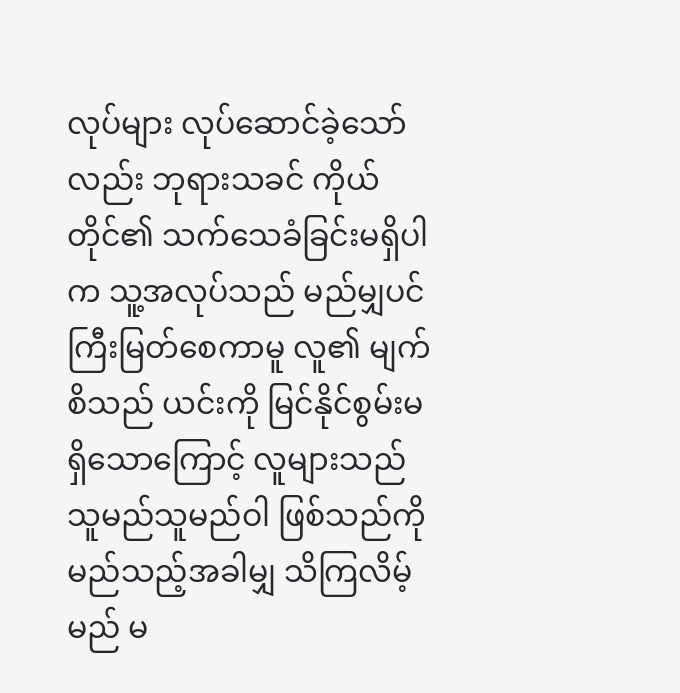လုပ်များ လုပ်ဆောင်ခဲ့သော်လည်း ဘုရားသခင် ကိုယ်တိုင်၏ သက်သေခံခြင်းမရှိပါက သူ့အလုပ်သည် မည်မျှပင် ကြီးမြတ်စေကာမူ လူ၏ မျက်စိသည် ယင်းကို မြင်နိုင်စွမ်းမရှိသောကြောင့် လူများသည် သူမည်သူမည်ဝါ ဖြစ်သည်ကို မည်သည့်အခါမျှ သိကြလိမ့်မည် မ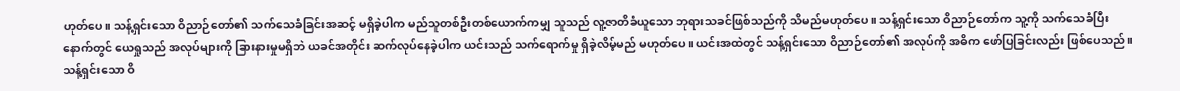ဟုတ်ပေ။ သန့်ရှင်းသော ဝိညာဉ်တော်၏ သက်သေခံခြင်းအဆင့် မရှိခဲ့ပါက မည်သူတစ်ဦးတစ်ယောက်ကမျှ သူသည် လူ့ဇာတိခံယူသော ဘုရားသခင်ဖြစ်သည်ကို သိမည်မဟုတ်ပေ။ သန့်ရှင်းသော ဝိညာဉ်တော်က သူ့ကို သက်သေခံပြီးနောက်တွင် ယေရှုသည် အလုပ်များကို ခြားနားမှုမရှိဘဲ ယခင်အတိုင်း ဆက်လုပ်နေခဲ့ပါက ယင်းသည် သက်ရောက်မှု ရှိခဲ့လိမ့်မည် မဟုတ်ပေ။ ယင်းအထဲတွင် သန့်ရှင်းသော ဝိညာဉ်တော်၏ အလုပ်ကို အဓိက ဖော်ပြခြင်းလည်း ဖြစ်ပေသည်။ သန့်ရှင်းသော ဝိ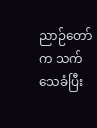ညာဉ်တော်က သက်သေခံပြီး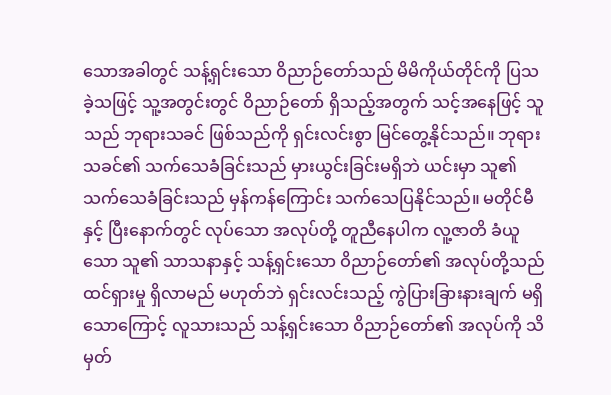သောအခါတွင် သန့်ရှင်းသော ဝိညာဉ်တော်သည် မိမိကိုယ်တိုင်ကို ပြသခဲ့သဖြင့် သူ့အတွင်းတွင် ဝိညာဉ်တော် ရှိသည့်အတွက် သင့်အနေဖြင့် သူသည် ဘုရားသခင် ဖြစ်သည်ကို ရှင်းလင်းစွာ မြင်တွေ့နိုင်သည်။ ဘုရားသခင်၏ သက်သေခံခြင်းသည် မှားယွင်းခြင်းမရှိဘဲ ယင်းမှာ သူ၏ သက်သေခံခြင်းသည် မှန်ကန်ကြောင်း သက်သေပြနိုင်သည်။ မတိုင်မီနှင့် ပြီးနောက်တွင် လုပ်သော အလုပ်တို့ တူညီနေပါက လူ့ဇာတိ ခံယူသော သူ၏ သာသနာနှင့် သန့်ရှင်းသော ဝိညာဉ်တော်၏ အလုပ်တို့သည် ထင်ရှားမှု ရှိလာမည် မဟုတ်ဘဲ ရှင်းလင်းသည့် ကွဲပြားခြားနားချက် မရှိသောကြောင့် လူသားသည် သန့်ရှင်းသော ဝိညာဉ်တော်၏ အလုပ်ကို သိမှတ်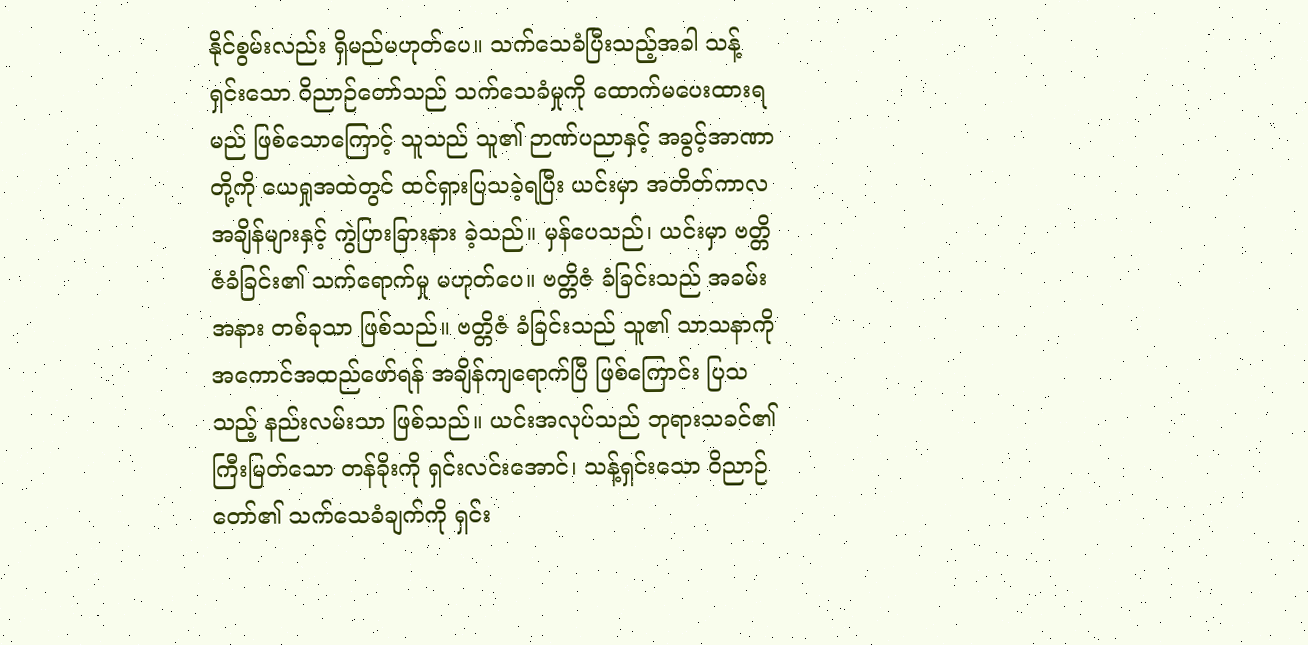နိုင်စွမ်းလည်း ရှိမည်မဟုတ်ပေ။ သက်သေခံပြီးသည့်အခါ သန့်ရှင်းသော ဝိညာဉ်တော်သည် သက်သေခံမှုကို ထောက်မပေးထားရမည် ဖြစ်သောကြောင့် သူသည် သူ၏ ဉာဏ်ပညာနှင့် အခွင့်အာဏာတို့ကို ယေရှုအထဲတွင် ထင်ရှားပြသခဲ့ရပြီး ယင်းမှာ အတိတ်ကာလ အချိန်များနှင့် ကွဲပြားခြားနား ခဲ့သည်။ မှန်ပေသည်၊ ယင်းမှာ ဗတ္တိဇံခံခြင်း၏ သက်ရောက်မှု မဟုတ်ပေ။ ဗတ္တိဇံ ခံခြင်းသည် အခမ်းအနား တစ်ခုသာ ဖြစ်သည်။ ဗတ္တိဇံ ခံခြင်းသည် သူ၏ သာသနာကို အကောင်အထည်ဖော်ရန် အချိန်ကျရောက်ပြီ ဖြစ်ကြောင်း ပြသသည့် နည်းလမ်းသာ ဖြစ်သည်။ ယင်းအလုပ်သည် ဘုရားသခင်၏ ကြီးမြတ်သော တန်ခိုးကို ရှင်းလင်းအောင်၊ သန့်ရှင်းသော ဝိညာဉ်တော်၏ သက်သေခံချက်ကို ရှင်း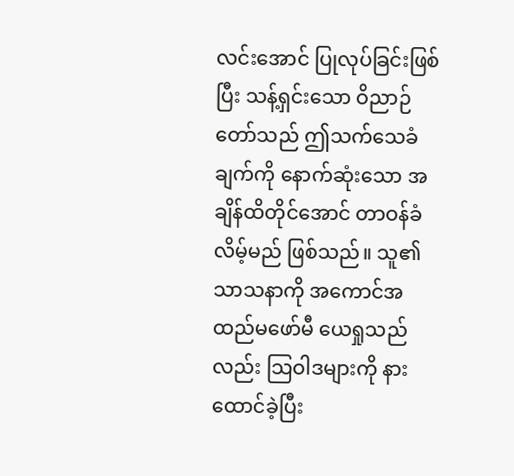လင်းအောင် ပြုလုပ်ခြင်းဖြစ်ပြီး သန့်ရှင်းသော ဝိညာဉ်တော်သည် ဤသက်သေခံချက်ကို နောက်ဆုံးသော အချိန်ထိတိုင်အောင် တာဝန်ခံလိမ့်မည် ဖြစ်သည်။ သူ၏ သာသနာကို အကောင်အထည်မဖော်မီ ယေရှုသည်လည်း သြဝါဒများကို နားထောင်ခဲ့ပြီး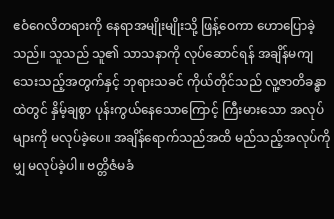ဧဝံဂေလိတရားကို နေရာအမျိုးမျိုးသို့ ဖြန့်ဝေကာ ဟောပြောခဲ့သည်။ သူသည် သူ၏ သာသနာကို လုပ်ဆောင်ရန် အချိန်မကျသေးသည့်အတွက်နှင့် ဘုရားသခင် ကိုယ်တိုင်သည် လူ့ဇာတိခန္ဓာထဲတွင် နှိမ့်ချစွာ ပုန်းကွယ်နေသောကြောင့် ကြီးမားသော အလုပ်များကို မလုပ်ခဲ့ပေ။ အချိန်ရောက်သည်အထိ မည်သည့်အလုပ်ကိုမျှ မလုပ်ခဲ့ပါ။ ဗတ္တိဇံမခံ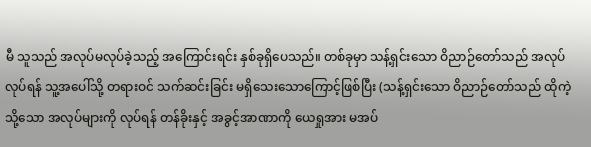မီ သူသည် အလုပ်မလုပ်ခဲ့သည့် အကြောင်းရင်း နှစ်ခုရှိပေသည်။ တစ်ခုမှာ သန့်ရှင်းသော ဝိညာဉ်တော်သည် အလုပ်လုပ်ရန် သူ့အပေါ်သို့ တရားဝင် သက်ဆင်းခြင်း မရှိသေးသောကြောင့်ဖြစ်ပြီး (သန့်ရှင်းသော ဝိညာဉ်တော်သည် ထိုကဲ့သို့သော အလုပ်များကို လုပ်ရန် တန်ခိုးနှင့် အခွင့်အာဏာကို ယေရှုအား မအပ်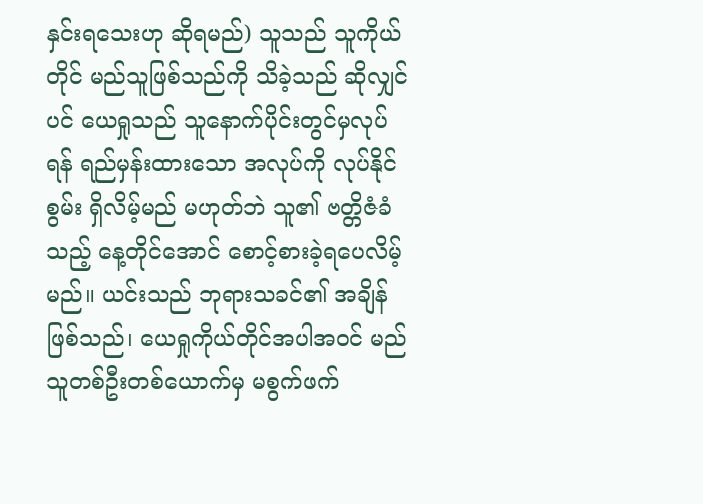နှင်းရသေးဟု ဆိုရမည်) သူသည် သူကိုယ်တိုင် မည်သူဖြစ်သည်ကို သိခဲ့သည် ဆိုလျှင်ပင် ယေရှုသည် သူနောက်ပိုင်းတွင်မှလုပ်ရန် ရည်မှန်းထားသော အလုပ်ကို လုပ်နိုင်စွမ်း ရှိလိမ့်မည် မဟုတ်ဘဲ သူ၏ ဗတ္တိဇံခံသည့် နေ့တိုင်အောင် စောင့်စားခဲ့ရပေလိမ့်မည်။ ယင်းသည် ဘုရားသခင်၏ အချိန်ဖြစ်သည်၊ ယေရှုကိုယ်တိုင်အပါအဝင် မည်သူတစ်ဦးတစ်ယောက်မှ မစွက်ဖက်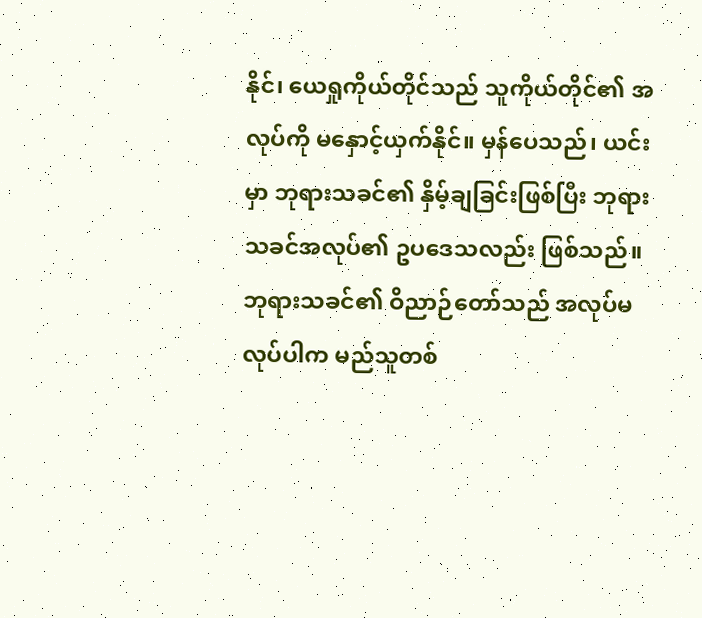နိုင်၊ ယေရှုကိုယ်တိုင်သည် သူကိုယ်တိုင်၏ အလုပ်ကို မနှောင့်ယှက်နိုင်။ မှန်ပေသည်၊ ယင်းမှာ ဘုရားသခင်၏ နှိမ့်ချခြင်းဖြစ်ပြီး ဘုရားသခင်အလုပ်၏ ဥပဒေသလည်း ဖြစ်သည်။ ဘုရားသခင်၏ ဝိညာဉ်တော်သည် အလုပ်မလုပ်ပါက မည်သူတစ်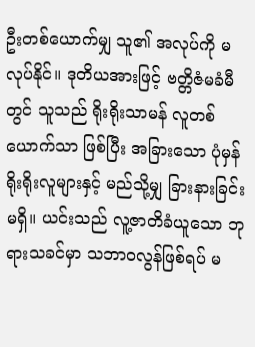ဦးတစ်ယောက်မျှ သူ၏ အလုပ်ကို မလုပ်နိုင်။ ဒုတိယအားဖြင့် ဗတ္တိဇံမခံမီတွင် သူသည် ရိုးရိုးသာမန် လူတစ်ယောက်သာ ဖြစ်ပြီး အခြားသော ပုံမှန် ရိုးရိုးလူများနှင့် မည်သို့မျှ ခြားနားခြင်းမရှိ။ ယင်းသည် လူ့ဇာတိခံယူသော ဘုရားသခင်မှာ သဘာဝလွန်ဖြစ်ရပ် မ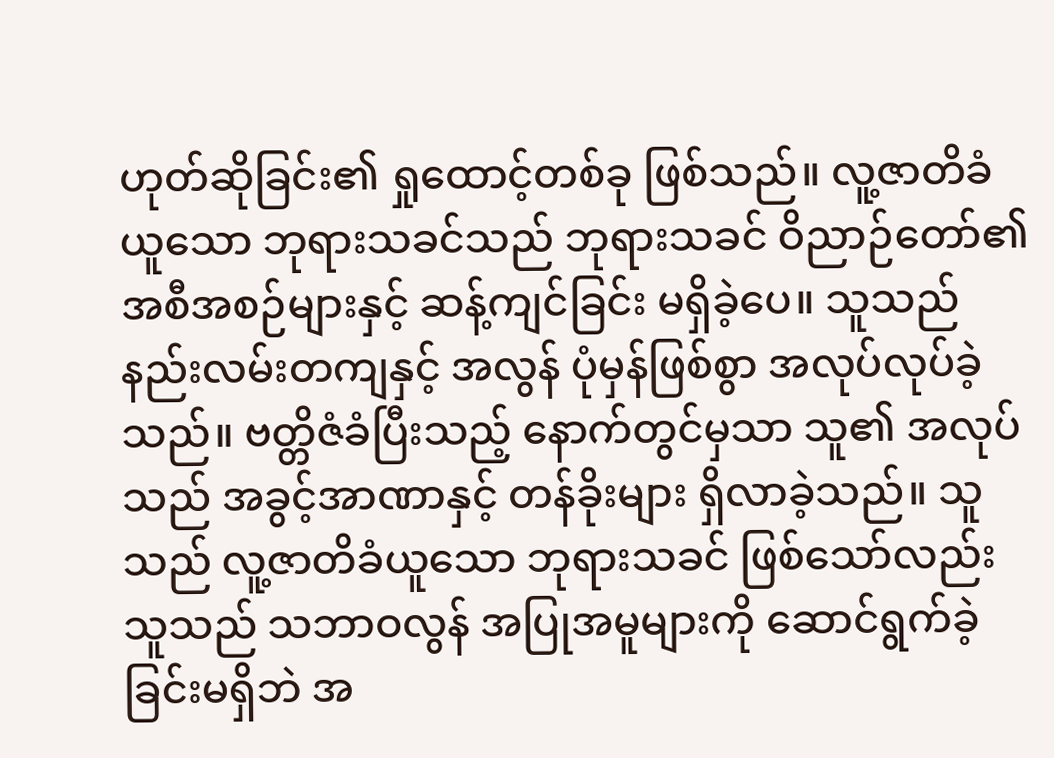ဟုတ်ဆိုခြင်း၏ ရှုထောင့်တစ်ခု ဖြစ်သည်။ လူ့ဇာတိခံယူသော ဘုရားသခင်သည် ဘုရားသခင် ဝိညာဉ်တော်၏ အစီအစဉ်များနှင့် ဆန့်ကျင်ခြင်း မရှိခဲ့ပေ။ သူသည် နည်းလမ်းတကျနှင့် အလွန် ပုံမှန်ဖြစ်စွာ အလုပ်လုပ်ခဲ့သည်။ ဗတ္တိဇံခံပြီးသည့် နောက်တွင်မှသာ သူ၏ အလုပ်သည် အခွင့်အာဏာနှင့် တန်ခိုးများ ရှိလာခဲ့သည်။ သူသည် လူ့ဇာတိခံယူသော ဘုရားသခင် ဖြစ်သော်လည်း သူသည် သဘာဝလွန် အပြုအမူများကို ဆောင်ရွက်ခဲ့ခြင်းမရှိဘဲ အ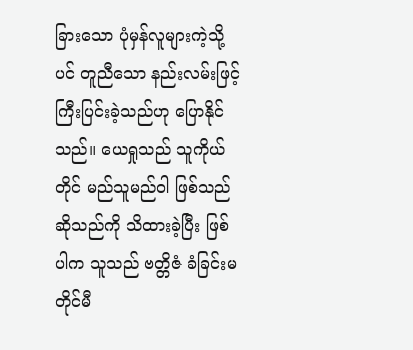ခြားသော ပုံမှန်လူများကဲ့သို့ပင် တူညီသော နည်းလမ်းဖြင့် ကြီးပြင်းခဲ့သည်ဟု ပြောနိုင်သည်။ ယေရှုသည် သူကိုယ်တိုင် မည်သူမည်ဝါ ဖြစ်သည်ဆိုသည်ကို သိထားခဲ့ပြီး ဖြစ်ပါက သူသည် ဗတ္တိဇံ ခံခြင်းမတိုင်မီ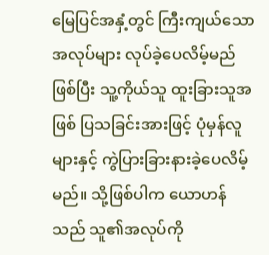မြေပြင်အနှံ့တွင် ကြီးကျယ်သော အလုပ်များ လုပ်ခဲ့ပေလိမ့်မည်ဖြစ်ပြီး သူ့ကိုယ်သူ ထူးခြားသူအဖြစ် ပြသခြင်းအားဖြင့် ပုံမှန်လူများနှင့် ကွဲပြားခြားနားခဲ့ပေလိမ့်မည်။ သို့ဖြစ်ပါက ယောဟန်သည် သူ၏အလုပ်ကို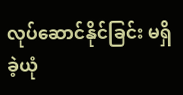လုပ်ဆောင်နိုင်ခြင်း မရှိခဲ့ယုံ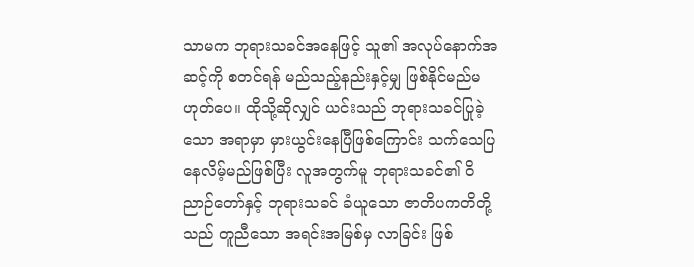သာမက ဘုရားသခင်အနေဖြင့် သူ၏ အလုပ်နောက်အဆင့်ကို စတင်ရန် မည်သည့်နည်းနှင့်မျှ ဖြစ်နိုင်မည်မဟုတ်ပေ။ ထိုသို့ဆိုလျှင် ယင်းသည် ဘုရားသခင်ပြုခဲ့သော အရာမှာ မှားယွင်းနေပြီဖြစ်ကြောင်း သက်သေပြနေလိမ့်မည်ဖြစ်ပြီး လူအတွက်မူ ဘုရားသခင်၏ ဝိညာဉ်တော်နှင့် ဘုရားသခင် ခံယူသော ဇာတိပကတိတို့သည် တူညီသော အရင်းအမြစ်မှ လာခြင်း ဖြစ်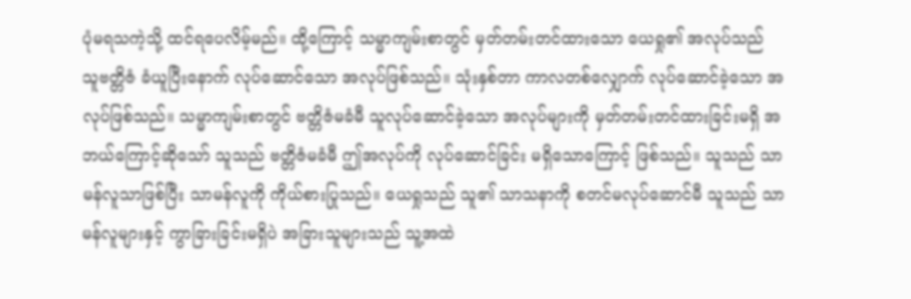ပုံမရသကဲ့သို့ ထင်ရပေလိမ့်မည်။ ထို့ကြောင့် သမ္မာကျမ်းစာတွင် မှတ်တမ်းတင်ထားသော ယေရှု၏ အလုပ်သည် သူဗတ္တိဇံ ခံယူပြီးနောက် လုပ်ဆောင်သော အလုပ်ဖြစ်သည်။ သုံးနှစ်တာ ကာလတစ်လျှောက် လုပ်ဆောင်ခဲ့သော အလုပ်ဖြစ်သည်။ သမ္မာကျမ်းစာတွင် ဗတ္တိဇံမခံမီ သူလုပ်ဆောင်ခဲ့သော အလုပ်များကို မှတ်တမ်းတင်ထားခြင်းမရှိ အဘယ်ကြောင့်ဆိုသော် သူသည် ဗတ္တိဇံမခံမီ ဤအလုပ်ကို လုပ်ဆောင်ခြင်း မရှိသောကြောင့် ဖြစ်သည်။ သူသည် သာမန်လူသာဖြစ်ပြီး သာမန်လူကို ကိုယ်စားပြုသည်။ ယေရှုသည် သူ၏ သာသနာကို စတင်မလုပ်ဆောင်မီ သူသည် သာမန်လူများနှင့် ကွာခြားခြင်းမရှိပဲ အခြားသူများသည် သူ့အထဲ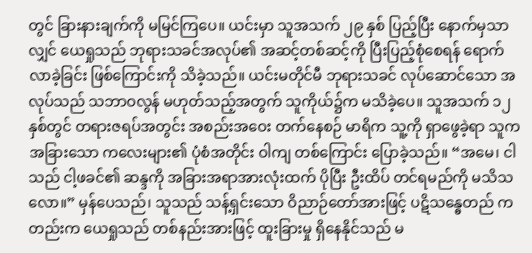တွင် ခြားနားချက်ကို မမြင်ကြပေ။ ယင်းမှာ သူအသက် ၂၉ နှစ် ပြည့်ပြီး နောက်မှသာလျှင် ယေရှုသည် ဘုရားသခင်အလုပ်၏ အဆင့်တစ်ဆင့်ကို ပြီးပြည့်စုံစေရန် ရောက်လာခဲ့ခြင်း ဖြစ်ကြောင်းကို သိခဲ့သည်။ ယင်းမတိုင်မီ ဘုရားသခင် လုပ်ဆောင်သော အလုပ်သည် သဘာဝလွန် မဟုတ်သည့်အတွက် သူကိုယ်၌က မသိခဲ့ပေ။ သူအသက် ၁၂ နှစ်တွင် တရားဇရပ်အတွင်း အစည်းအဝေး တက်နေစဉ် မာရိက သူ့ကို ရှာဖွေခဲ့ရာ သူက အခြားသော ကလေးများ၏ ပုံစံအတိုင်း ဝါကျ တစ်ကြောင်း ပြောခဲ့သည်။ “အမေ၊ ငါသည် ငါ့ဖခင်၏ ဆန္ဒကို အခြားအရာအားလုံးထက် ပိုပြီး ဦးထိပ် တင်ရမည်ကို မသိသလော။” မှန်ပေသည်၊ သူသည် သန့်ရှင်းသော ဝိညာဉ်တော်အားဖြင့် ပဋိသန္ဓေတည် ကတည်းက ယေရှုသည် တစ်နည်းအားဖြင့် ထူးခြားမှု ရှိနေနိုင်သည် မ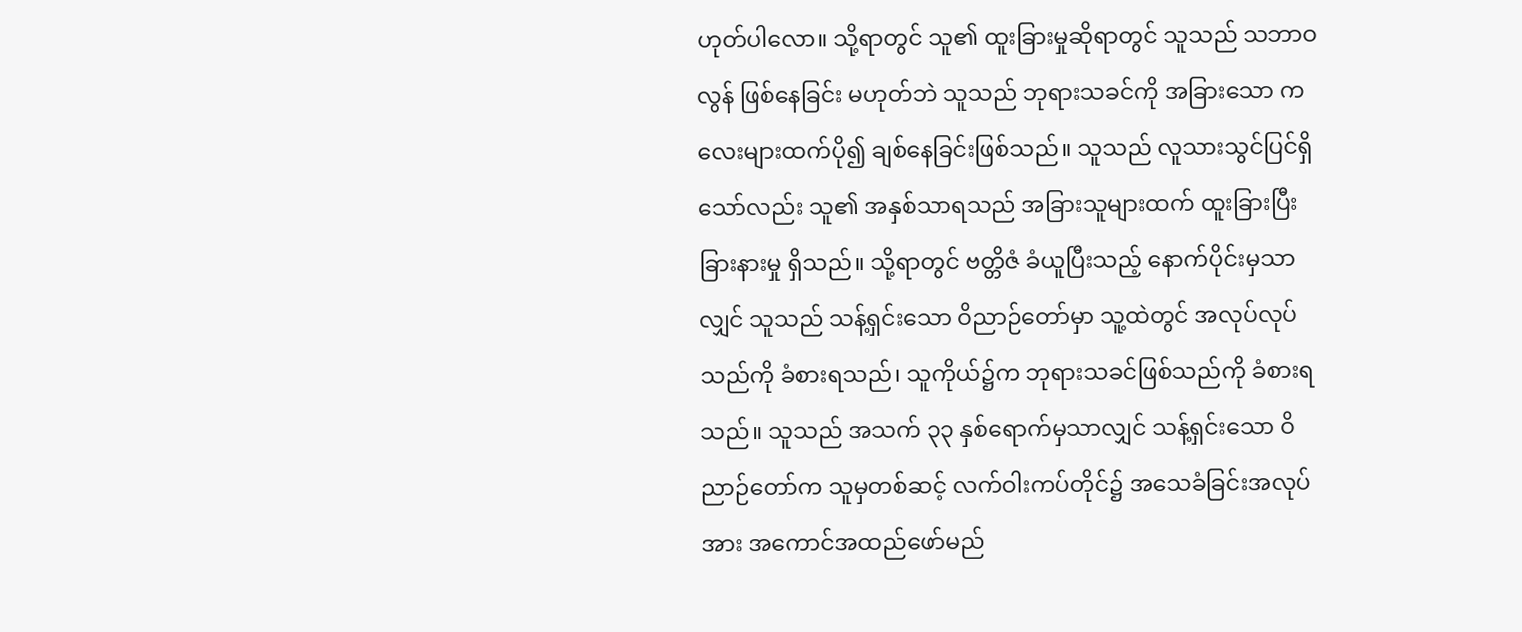ဟုတ်ပါလော။ သို့ရာတွင် သူ၏ ထူးခြားမှုဆိုရာတွင် သူသည် သဘာဝလွန် ဖြစ်နေခြင်း မဟုတ်ဘဲ သူသည် ဘုရားသခင်ကို အခြားသော ကလေးများထက်ပို၍ ချစ်နေခြင်းဖြစ်သည်။ သူသည် လူသားသွင်ပြင်ရှိသော်လည်း သူ၏ အနှစ်သာရသည် အခြားသူများထက် ထူးခြားပြီး ခြားနားမှု ရှိသည်။ သို့ရာတွင် ဗတ္တိဇံ ခံယူပြီးသည့် နောက်ပိုင်းမှသာလျှင် သူသည် သန့်ရှင်းသော ဝိညာဉ်တော်မှာ သူ့ထဲတွင် အလုပ်လုပ်သည်ကို ခံစားရသည်၊ သူကိုယ်၌က ဘုရားသခင်ဖြစ်သည်ကို ခံစားရသည်။ သူသည် အသက် ၃၃ နှစ်ရောက်မှသာလျှင် သန့်ရှင်းသော ဝိညာဉ်တော်က သူမှတစ်ဆင့် လက်ဝါးကပ်တိုင်၌ အသေခံခြင်းအလုပ်အား အကောင်အထည်ဖော်မည်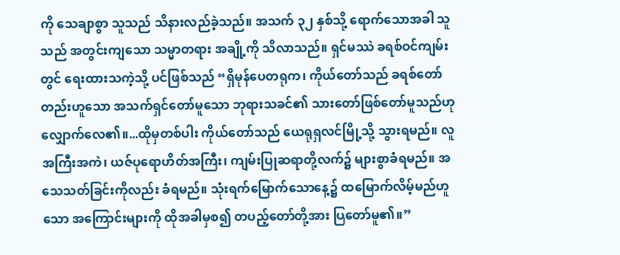ကို သေချာစွာ သူသည် သိနားလည်ခဲ့သည်။ အသက် ၃၂ နှစ်သို့ ရောက်သောအခါ သူသည် အတွင်းကျသော သမ္မာတရား အချို့ကို သိလာသည်။ ရှင်မဿဲ ခရစ်ဝင်ကျမ်းတွင် ရေးထားသကဲ့သို့ ပင်ဖြစ်သည် “ရှိမုန်ပေတရုက၊ ကိုယ်တော်သည် ခရစ်တော်တည်းဟူသော အသက်ရှင်တော်မူသော ဘုရားသခင်၏ သားတော်ဖြစ်တော်မူသည်ဟု လျှောက်လေ၏။...ထိုမှတစ်ပါး ကိုယ်တော်သည် ယေရုရှလင်မြို့သို့ သွားရမည်။ လူအကြီးအကဲ၊ ယဇ်ပုရောဟိတ်အကြီး၊ ကျမ်းပြုဆရာတို့လက်၌ များစွာခံရမည်။ အသေသတ်ခြင်းကိုလည်း ခံရမည်။ သုံးရက်မြောက်သောနေ့၌ ထမြောက်လိမ့်မည်ဟူသော အကြောင်းများကို ထိုအခါမှစ၍ တပည့်တော်တို့အား ပြတော်မူ၏။”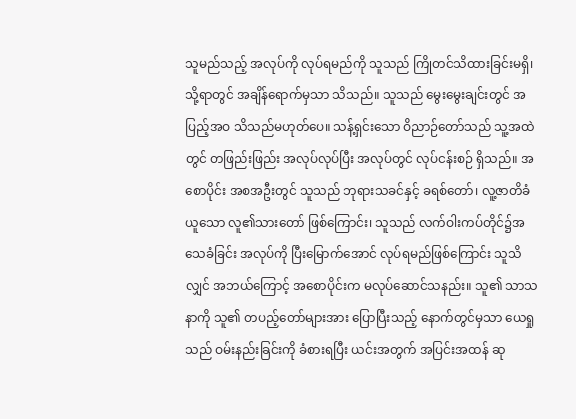သူမည်သည့် အလုပ်ကို လုပ်ရမည်ကို သူသည် ကြိုတင်သိထားခြင်းမရှိ၊ သို့ရာတွင် အချိန်ရောက်မှသာ သိသည်။ သူသည် မွေးမွေးချင်းတွင် အပြည့်အဝ သိသည်မဟုတ်ပေ။ သန့်ရှင်းသော ဝိညာဉ်တော်သည် သူ့အထဲတွင် တဖြည်းဖြည်း အလုပ်လုပ်ပြီး အလုပ်တွင် လုပ်ငန်းစဉ် ရှိသည်။ အစောပိုင်း အစအဦးတွင် သူသည် ဘုရားသခင်နှင့် ခရစ်တော်၊ လူ့ဇာတိခံယူသော လူ၏သားတော် ဖြစ်ကြောင်း၊ သူသည် လက်ဝါးကပ်တိုင်၌အသေခံခြင်း အလုပ်ကို ပြီးမြောက်အောင် လုပ်ရမည်ဖြစ်ကြောင်း သူသိလျှင် အဘယ်ကြောင့် အစောပိုင်းက မလုပ်ဆောင်သနည်း။ သူ၏ သာသနာကို သူ၏ တပည့်တော်များအား ပြောပြီးသည့် နောက်တွင်မှသာ ယေရှုသည် ဝမ်းနည်းခြင်းကို ခံစားရပြီး ယင်းအတွက် အပြင်းအထန် ဆု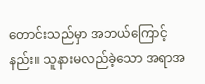တောင်းသည်မှာ အဘယ်ကြောင့်နည်း။ သူနားမလည်ခဲ့သော အရာအ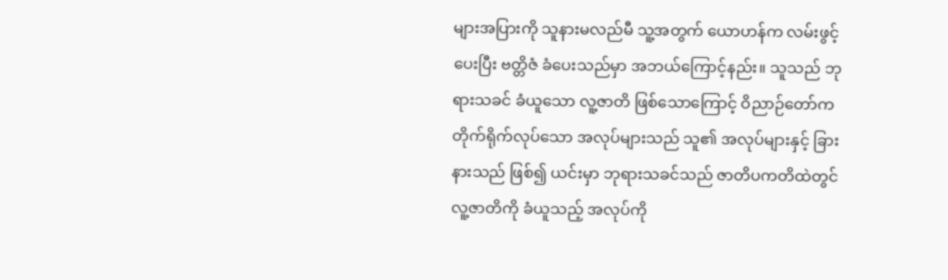များအပြားကို သူနားမလည်မီ သူ့အတွက် ယောဟန်က လမ်းဖွင့်ပေးပြီး ဗတ္တိဇံ ခံပေးသည်မှာ အဘယ်ကြောင့်နည်း။ သူသည် ဘုရားသခင် ခံယူသော လူ့ဇာတိ ဖြစ်သောကြောင့် ဝိညာဉ်တော်က တိုက်ရိုက်လုပ်သော အလုပ်များသည် သူ၏ အလုပ်များနှင့် ခြားနားသည် ဖြစ်၍ ယင်းမှာ ဘုရားသခင်သည် ဇာတိပကတိထဲတွင် လူ့ဇာတိကို ခံယူသည့် အလုပ်ကို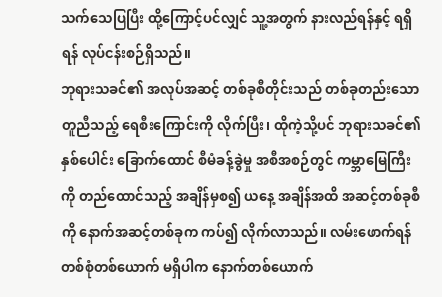သက်သေပြပြီး ထို့ကြောင့်ပင်လျှင် သူ့အတွက် နားလည်ရန်နှင့် ရရှိရန် လုပ်ငန်းစဉ်ရှိသည်။
ဘုရားသခင်၏ အလုပ်အဆင့် တစ်ခုစီတိုင်းသည် တစ်ခုတည်းသော တူညီသည့် ရေစီးကြောင်းကို လိုက်ပြီး၊ ထိုကဲ့သို့ပင် ဘုရားသခင်၏ နှစ်ပေါင်း ခြောက်ထောင် စီမံခန့်ခွဲမှု အစီအစဉ်တွင် ကမ္ဘာမြေကြီးကို တည်ထောင်သည့် အချိန်မှစ၍ ယနေ့ အချိန်အထိ အဆင့်တစ်ခုစီကို နောက်အဆင့်တစ်ခုက ကပ်၍ လိုက်လာသည်။ လမ်းဖောက်ရန် တစ်စုံတစ်ယောက် မရှိပါက နောက်တစ်ယောက်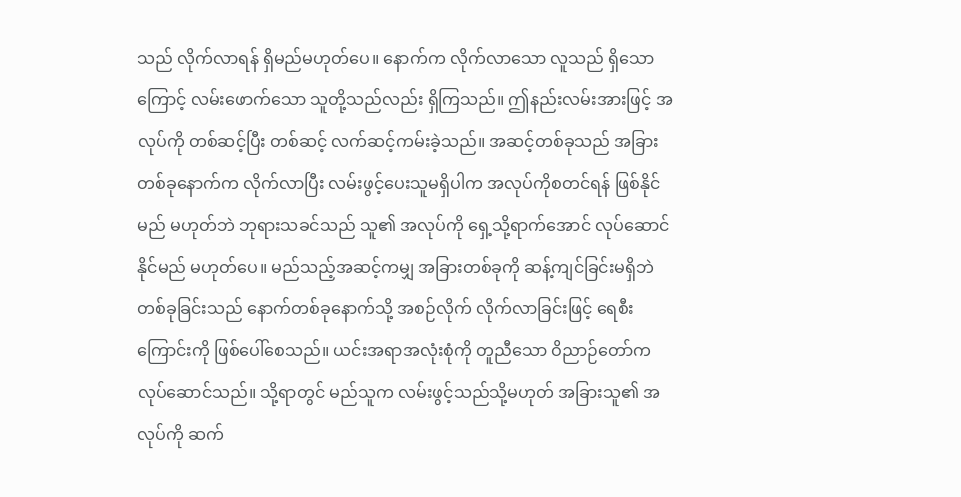သည် လိုက်လာရန် ရှိမည်မဟုတ်ပေ။ နောက်က လိုက်လာသော လူသည် ရှိသောကြောင့် လမ်းဖောက်သော သူတို့သည်လည်း ရှိကြသည်။ ဤနည်းလမ်းအားဖြင့် အလုပ်ကို တစ်ဆင့်ပြီး တစ်ဆင့် လက်ဆင့်ကမ်းခဲ့သည်။ အဆင့်တစ်ခုသည် အခြားတစ်ခုနောက်က လိုက်လာပြီး လမ်းဖွင့်ပေးသူမရှိပါက အလုပ်ကိုစတင်ရန် ဖြစ်နိုင်မည် မဟုတ်ဘဲ ဘုရားသခင်သည် သူ၏ အလုပ်ကို ရှေ့သို့ရာက်အောင် လုပ်ဆောင်နိုင်မည် မဟုတ်ပေ။ မည်သည့်အဆင့်ကမျှ အခြားတစ်ခုကို ဆန့်ကျင်ခြင်းမရှိဘဲ တစ်ခုခြင်းသည် နောက်တစ်ခုနောက်သို့ အစဉ်လိုက် လိုက်လာခြင်းဖြင့် ရေစီးကြောင်းကို ဖြစ်ပေါ်စေသည်။ ယင်းအရာအလုံးစုံကို တူညီသော ဝိညာဉ်တော်က လုပ်ဆောင်သည်။ သို့ရာတွင် မည်သူက လမ်းဖွင့်သည်သို့မဟုတ် အခြားသူ၏ အလုပ်ကို ဆက်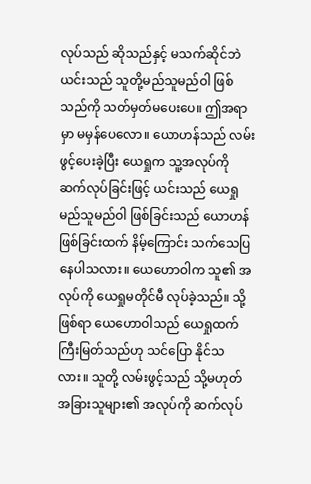လုပ်သည် ဆိုသည်နှင့် မသက်ဆိုင်ဘဲ ယင်းသည် သူတို့မည်သူမည်ဝါ ဖြစ်သည်ကို သတ်မှတ်မပေးပေ။ ဤအရာမှာ မမှန်ပေလော။ ယောဟန်သည် လမ်းဖွင့်ပေးခဲ့ပြီး ယေရှုက သူ့အလုပ်ကို ဆက်လုပ်ခြင်းဖြင့် ယင်းသည် ယေရှုမည်သူမည်ဝါ ဖြစ်ခြင်းသည် ယောဟန်ဖြစ်ခြင်းထက် နိမ့်ကြောင်း သက်သေပြနေပါသလား။ ယေဟောဝါက သူ၏ အလုပ်ကို ယေရှုမတိုင်မီ လုပ်ခဲ့သည်။ သို့ဖြစ်ရာ ယေဟောဝါသည် ယေရှုထက် ကြီးမြတ်သည်ဟု သင်ပြော နိုင်သလား။ သူတို့ လမ်းဖွင့်သည် သို့မဟုတ် အခြားသူများ၏ အလုပ်ကို ဆက်လုပ်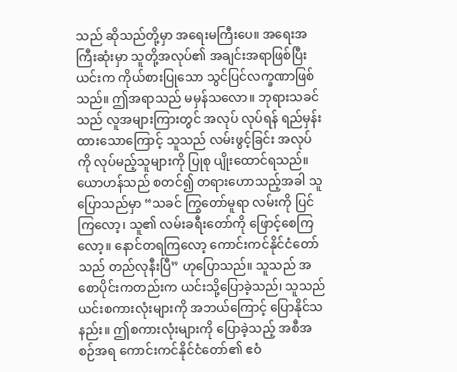သည် ဆိုသည်တို့မှာ အရေးမကြီးပေ။ အရေးအကြီးဆုံးမှာ သူတို့အလုပ်၏ အချင်းအရာဖြစ်ပြီး ယင်းက ကိုယ်စားပြုသော သွင်ပြင်လက္ခဏာဖြစ်သည်။ ဤအရာသည် မမှန်သလော။ ဘုရားသခင်သည် လူအများကြားတွင် အလုပ် လုပ်ရန် ရည်မှန်းထားသောကြောင့် သူသည် လမ်းဖွင့်ခြင်း အလုပ်ကို လုပ်မည့်သူများကို ပြုစု ပျိုးထောင်ရသည်။ ယောဟန်သည် စတင်၍ တရားဟောသည့်အခါ သူပြောသည်မှာ “သခင် ကြွတော်မူရာ လမ်းကို ပြင်ကြလော့၊ သူ၏ လမ်းခရီးတော်ကို ဖြောင့်စေကြလော့။ နောင်တရကြလော့ ကောင်းကင်နိုင်ငံတော်သည် တည်လုနီးပြီ” ဟုပြောသည်။ သူသည် အစောပိုင်းကတည်းက ယင်းသို့ပြောခဲ့သည်၊ သူသည် ယင်းစကားလုံးများကို အဘယ်ကြောင့် ပြောနိုင်သနည်း။ ဤစကားလုံးများကို ပြောခဲ့သည့် အစီအစဉ်အရ ကောင်းကင်နိုင်ငံတော်၏ ဧဝံ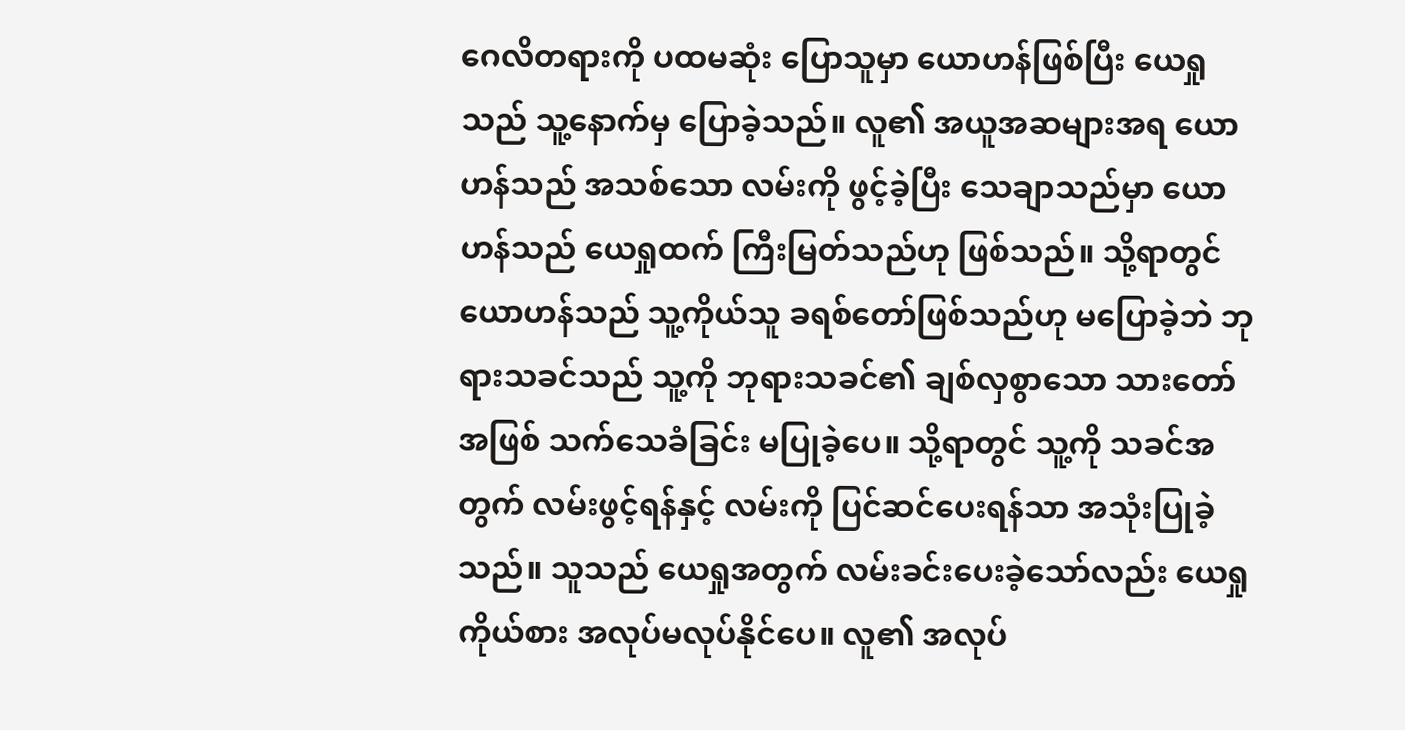ဂေလိတရားကို ပထမဆုံး ပြောသူမှာ ယောဟန်ဖြစ်ပြီး ယေရှုသည် သူ့နောက်မှ ပြောခဲ့သည်။ လူ၏ အယူအဆများအရ ယောဟန်သည် အသစ်သော လမ်းကို ဖွင့်ခဲ့ပြီး သေချာသည်မှာ ယောဟန်သည် ယေရှုထက် ကြီးမြတ်သည်ဟု ဖြစ်သည်။ သို့ရာတွင် ယောဟန်သည် သူ့ကိုယ်သူ ခရစ်တော်ဖြစ်သည်ဟု မပြောခဲ့ဘဲ ဘုရားသခင်သည် သူ့ကို ဘုရားသခင်၏ ချစ်လှစွာသော သားတော်အဖြစ် သက်သေခံခြင်း မပြုခဲ့ပေ။ သို့ရာတွင် သူ့ကို သခင်အတွက် လမ်းဖွင့်ရန်နှင့် လမ်းကို ပြင်ဆင်ပေးရန်သာ အသုံးပြုခဲ့သည်။ သူသည် ယေရှုအတွက် လမ်းခင်းပေးခဲ့သော်လည်း ယေရှုကိုယ်စား အလုပ်မလုပ်နိုင်ပေ။ လူ၏ အလုပ်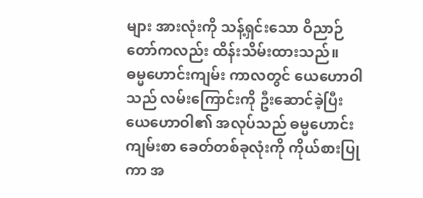များ အားလုံးကို သန့်ရှင်းသော ဝိညာဉ်တော်ကလည်း ထိန်းသိမ်းထားသည်။
ဓမ္မဟောင်းကျမ်း ကာလတွင် ယေဟောဝါသည် လမ်းကြောင်းကို ဦးဆောင်ခဲ့ပြီး ယေဟောဝါ၏ အလုပ်သည် ဓမ္မဟောင်း ကျမ်းစာ ခေတ်တစ်ခုလုံးကို ကိုယ်စားပြုကာ အ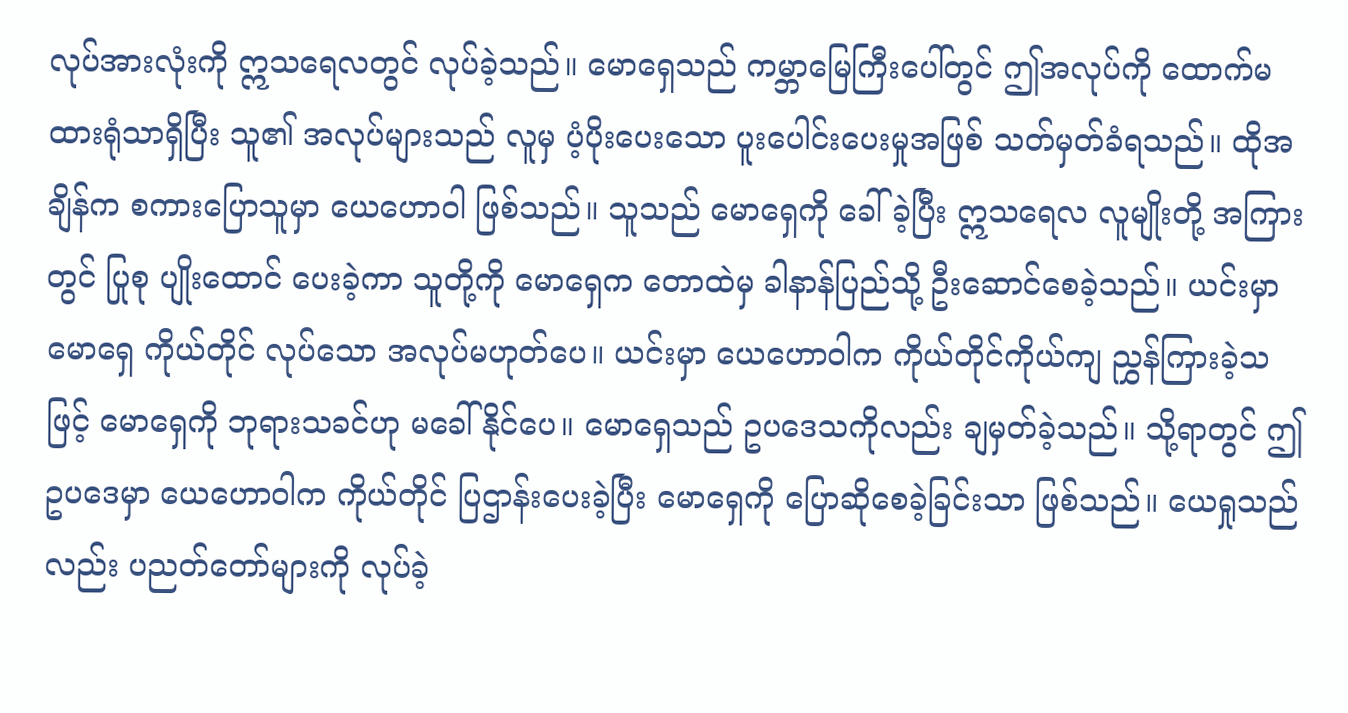လုပ်အားလုံးကို ဣသရေလတွင် လုပ်ခဲ့သည်။ မောရှေသည် ကမ္ဘာမြေကြီးပေါ်တွင် ဤအလုပ်ကို ထောက်မထားရုံသာရှိပြီး သူ၏ အလုပ်များသည် လူမှ ပံ့ပိုးပေးသော ပူးပေါင်းပေးမှုအဖြစ် သတ်မှတ်ခံရသည်။ ထိုအချိန်က စကားပြောသူမှာ ယေဟောဝါ ဖြစ်သည်။ သူသည် မောရှေကို ခေါ်ခဲ့ပြီး ဣသရေလ လူမျိုးတို့ အကြားတွင် ပြုစု ပျိုးထောင် ပေးခဲ့ကာ သူတို့ကို မောရှေက တောထဲမှ ခါနာန်ပြည်သို့ ဦးဆောင်စေခဲ့သည်။ ယင်းမှာ မောရှေ ကိုယ်တိုင် လုပ်သော အလုပ်မဟုတ်ပေ။ ယင်းမှာ ယေဟောဝါက ကိုယ်တိုင်ကိုယ်ကျ ညွှန်ကြားခဲ့သဖြင့် မောရှေကို ဘုရားသခင်ဟု မခေါ်နိုင်ပေ။ မောရှေသည် ဥပဒေသကိုလည်း ချမှတ်ခဲ့သည်။ သို့ရာတွင် ဤဥပဒေမှာ ယေဟောဝါက ကိုယ်တိုင် ပြဌာန်းပေးခဲ့ပြီး မောရှေကို ပြောဆိုစေခဲ့ခြင်းသာ ဖြစ်သည်။ ယေရှုသည်လည်း ပညတ်တော်များကို လုပ်ခဲ့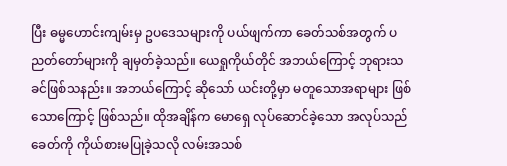ပြီး ဓမ္မဟောင်းကျမ်းမှ ဥပဒေသများကို ပယ်ဖျက်ကာ ခေတ်သစ်အတွက် ပညတ်တော်များကို ချမှတ်ခဲ့သည်။ ယေရှုကိုယ်တိုင် အဘယ်ကြောင့် ဘုရားသခင်ဖြစ်သနည်း။ အဘယ်ကြောင့် ဆိုသော် ယင်းတို့မှာ မတူသောအရာများ ဖြစ်သောကြောင့် ဖြစ်သည်။ ထိုအချိန်က မောရှေ လုပ်ဆောင်ခဲ့သော အလုပ်သည် ခေတ်ကို ကိုယ်စားမပြုခဲ့သလို လမ်းအသစ်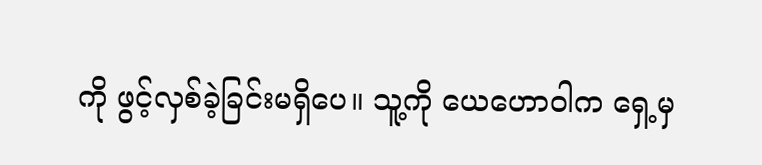ကို ဖွင့်လှစ်ခဲ့ခြင်းမရှိပေ။ သူ့ကို ယေဟောဝါက ရှေ့မှ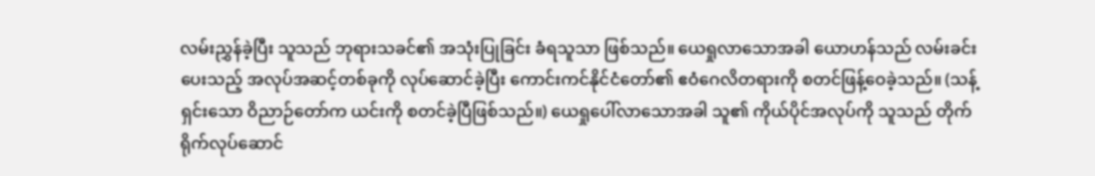လမ်းညွှန်ခဲ့ပြီး သူသည် ဘုရားသခင်၏ အသုံးပြုခြင်း ခံရသူသာ ဖြစ်သည်။ ယေရှုလာသောအခါ ယောဟန်သည် လမ်းခင်းပေးသည့် အလုပ်အဆင့်တစ်ခုကို လုပ်ဆောင်ခဲ့ပြီး ကောင်းကင်နိုင်ငံတော်၏ ဧဝံဂေလိတရားကို စတင်ဖြန့်ဝေခဲ့သည်။ (သန့်ရှင်းသော ဝိညာဉ်တော်က ယင်းကို စတင်ခဲ့ပြီဖြစ်သည်။) ယေရှုပေါ်လာသောအခါ သူ၏ ကိုယ်ပိုင်အလုပ်ကို သူသည် တိုက်ရိုက်လုပ်ဆောင်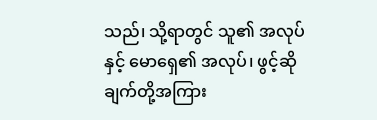သည်၊ သို့ရာတွင် သူ၏ အလုပ်နှင့် မောရှေ၏ အလုပ်၊ ဖွင့်ဆိုချက်တို့အကြား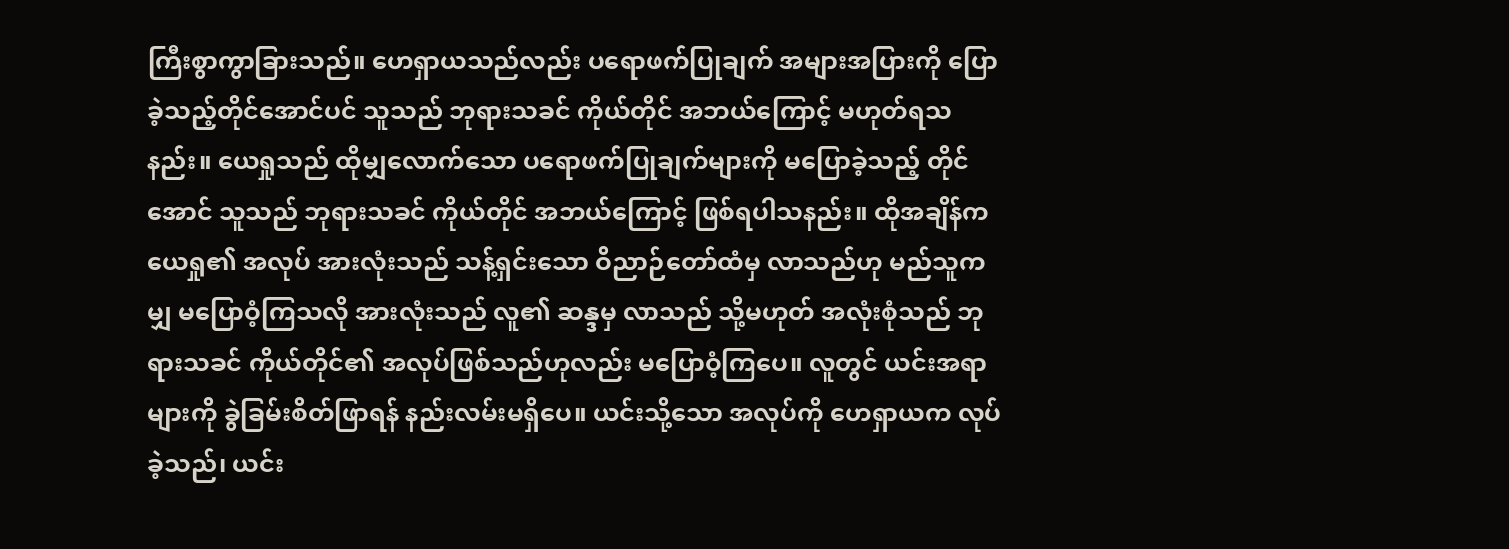ကြီးစွာကွာခြားသည်။ ဟေရှာယသည်လည်း ပရောဖက်ပြုချက် အများအပြားကို ပြောခဲ့သည့်တိုင်အောင်ပင် သူသည် ဘုရားသခင် ကိုယ်တိုင် အဘယ်ကြောင့် မဟုတ်ရသနည်း။ ယေရှုသည် ထိုမျှလောက်သော ပရောဖက်ပြုချက်များကို မပြောခဲ့သည့် တိုင်အောင် သူသည် ဘုရားသခင် ကိုယ်တိုင် အဘယ်ကြောင့် ဖြစ်ရပါသနည်း။ ထိုအချိန်က ယေရှု၏ အလုပ် အားလုံးသည် သန့်ရှင်းသော ဝိညာဉ်တော်ထံမှ လာသည်ဟု မည်သူကမျှ မပြောဝံ့ကြသလို အားလုံးသည် လူ၏ ဆန္ဒမှ လာသည် သို့မဟုတ် အလုံးစုံသည် ဘုရားသခင် ကိုယ်တိုင်၏ အလုပ်ဖြစ်သည်ဟုလည်း မပြောဝံ့ကြပေ။ လူတွင် ယင်းအရာများကို ခွဲခြမ်းစိတ်ဖြာရန် နည်းလမ်းမရှိပေ။ ယင်းသို့သော အလုပ်ကို ဟေရှာယက လုပ်ခဲ့သည်၊ ယင်း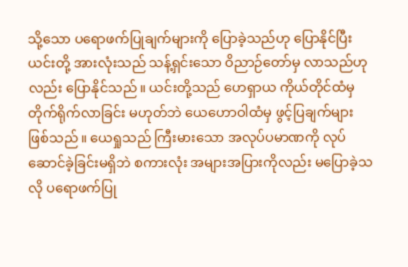သို့သော ပရောဖက်ပြုချက်များကို ပြောခဲ့သည်ဟု ပြောနိုင်ပြီး ယင်းတို့ အားလုံးသည် သန့်ရှင်းသော ဝိညာဉ်တော်မှ လာသည်ဟုလည်း ပြောနိုင်သည်။ ယင်းတို့သည် ဟေရှာယ ကိုယ်တိုင်ထံမှ တိုက်ရိုက်လာခြင်း မဟုတ်ဘဲ ယေဟောဝါထံမှ ဖွင့်ပြချက်များ ဖြစ်သည်။ ယေရှုသည် ကြီးမားသော အလုပ်ပမာဏကို လုပ်ဆောင်ခဲ့ခြင်းမရှိဘဲ စကားလုံး အများအပြားကိုလည်း မပြောခဲ့သလို ပရောဖက်ပြု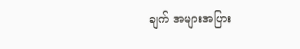ချက် အများအပြား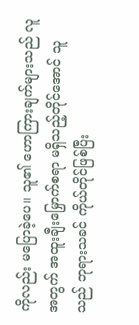ကိုလည်း မပြောခဲ့ပေ။ သူ၏ ဟောကြားချက်များသည် လူအတွက် အထူးချီးမြှောက်စရာ မရှိသည့်တိုင်အောင် သူသည် ဘုရားသခင် ကိုယ်တိုင်ဖြစ်ပြီး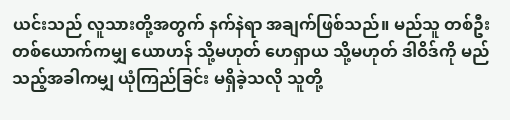ယင်းသည် လူသားတို့အတွက် နက်နဲရာ အချက်ဖြစ်သည်။ မည်သူ တစ်ဦးတစ်ယောက်ကမျှ ယောဟန် သို့မဟုတ် ဟေရှာယ သို့မဟုတ် ဒါဝိဒ်ကို မည်သည့်အခါကမျှ ယုံကြည်ခြင်း မရှိခဲ့သလို သူတို့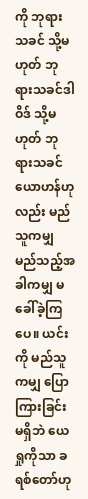ကို ဘုရားသခင် သို့မဟုတ် ဘုရားသခင်ဒါဝိဒ် သို့မဟုတ် ဘုရားသခင်ယောဟန်ဟုလည်း မည်သူကမျှ မည်သည့်အခါကမျှ မခေါ်ခဲ့ကြပေ။ ယင်းကို မည်သူကမျှ ပြောကြားခြင်းမရှိဘဲ ယေရှုကိုသာ ခရစ်တော်ဟု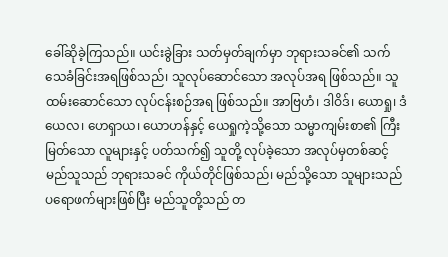ခေါ်ဆိုခဲ့ကြသည်။ ယင်းခွဲခြား သတ်မှတ်ချက်မှာ ဘုရားသခင်၏ သက်သေခံခြင်းအရဖြစ်သည်၊ သူလုပ်ဆောင်သော အလုပ်အရ ဖြစ်သည်။ သူထမ်းဆောင်သော လုပ်ငန်းစဉ်အရ ဖြစ်သည်။ အာဗြဟံ၊ ဒါဝိဒ်၊ ယောရှု၊ ဒံယေလ၊ ဟေရှာယ၊ ယောဟန်နှင့် ယေရှုကဲ့သို့သော သမ္မာကျမ်းစာ၏ ကြီးမြတ်သော လူများနှင့် ပတ်သက်၍ သူတို့ လုပ်ခဲ့သော အလုပ်မှတစ်ဆင့် မည်သူသည် ဘုရားသခင် ကိုယ်တိုင်ဖြစ်သည်၊ မည်သို့သော သူများသည် ပရောဖက်များဖြစ်ပြီး မည်သူတို့သည် တ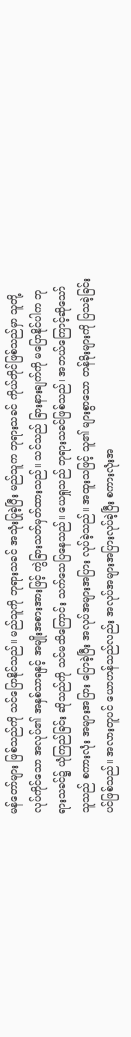မန်တော်များ ဖြစ်သည်ကို သင်ပြောနိုင်သည်။ မည်သူကို ဘုရားသခင် အသုံးပြုခဲ့ပြီး မည်သူက ဘုရားသခင် ကိုယ်တိုင်ဖြစ်သည်မှာ သူတို့ လုပ်ကိုင်သော အလုပ်၏ အနှစ်သာရနှင့် အမျိုးအစားအားဖြင့် ကွဲခြားသတ်မှတ်ထားသည်။ သင်သည် ခြားနားချက်ကို မပြောနိုင်ပါက ဘုရားသခင်၌ ယုံကြည်ခြင်း ဆိုသည်ကို သင်မသိကြောင်း သက်သေပြနေသည်။ ယေရှုသည် ဘုရားသခင်ဖြစ်သည်၊ အဘယ်ကြောင့်ဆိုသော် သူသည် စကားလုံး အများအပြား ပြောခဲ့ပြီး အလုပ်အများအပြား လုပ်ခဲ့သည်။ အထူးသဖြင့် သူ၏ များစွာသော တန်ခိုးများကို ပြသခဲ့ခြင်းပင်ဖြစ်သည်။ အလားတူပင် ယောဟန်သည်လည်း အလုပ်အများအပြားလုပ်ခဲ့ပြီး စကားလုံးအ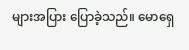များအပြား ပြောခဲ့သည်။ မောရှေ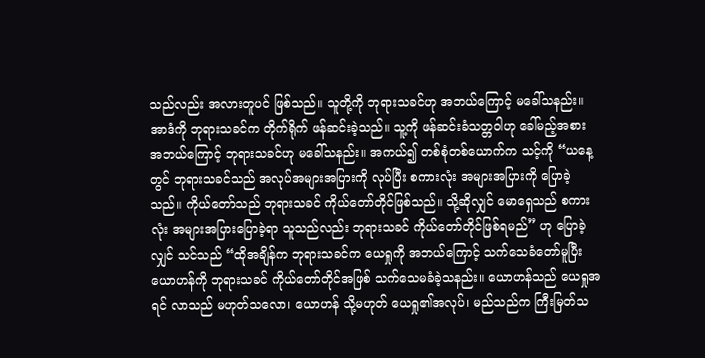သည်လည်း အလားတူပင် ဖြစ်သည်။ သူတို့ကို ဘုရားသခင်ဟု အဘယ်ကြောင့် မခေါ်သနည်း။ အာဒံကို ဘုရားသခင်က တိုက်ရိုက် ဖန်ဆင်းခဲ့သည်။ သူ့ကို ဖန်ဆင်းခံသတ္တဝါဟု ခေါ်မည့်အစား အဘယ်ကြောင့် ဘုရားသခင်ဟု မခေါ်သနည်း။ အကယ်၍ တစ်စုံတစ်ယောက်က သင့်ကို “ယနေ့တွင် ဘုရားသခင်သည် အလုပ်အများအပြားကို လုပ်ပြီး စကားလုံး အများအပြားကို ပြောခဲ့သည်။ ကိုယ်တော်သည် ဘုရားသခင် ကိုယ်တော်တိုင်ဖြစ်သည်။ သို့ဆိုလျှင် မောရှေသည် စကားလုံး အများအပြားပြောခဲ့ရာ သူသည်လည်း ဘုရားသခင် ကိုယ်တော်တိုင်ဖြစ်ရမည်” ဟု ပြောခဲ့လျှင် သင်သည် “ထိုအချိန်က ဘုရားသခင်က ယေရှုကို အဘယ်ကြောင့် သက်သေခံတော်မူပြီး ယောဟန်ကို ဘုရားသခင် ကိုယ်တော်တိုင်အဖြစ် သက်သေမခံခဲ့သနည်း။ ယောဟန်သည် ယေရှုအရင် လာသည် မဟုတ်သလော၊ ယောဟန် သို့မဟုတ် ယေရှု၏အလုပ်၊ မည်သည်က ကြီးမြတ်သ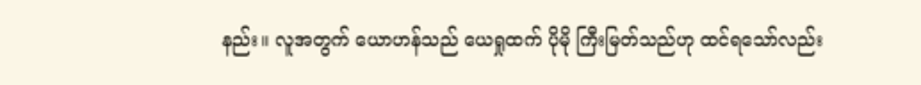နည်း။ လူအတွက် ယောဟန်သည် ယေရှုထက် ပိုမို ကြီးမြတ်သည်ဟု ထင်ရသော်လည်း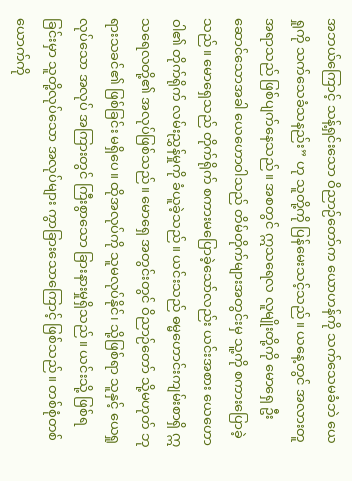အဘယ်ကြောင့် သန့်ရှင်းသော ဝိညာဉ်တော်က ယောဟန်ကို သက်သေမခံဘဲ ယေရှုကို သက်သေခံသနည်း” ဟု သူတို့ကို ပြန်မေးသင့်သည်။ ယနေ့တွင် အလားတူ အရာသည် ဖြစ်ပျက်နေသည်။ အစတွင် ဣသရေလ လူမျိုးတို့ကို မောရှေ ဦးဆောင်သောအခါ ယေဟောဝါသည် တိမ်တိုက်များအတွင်းမှ သူ့ကို စကားပြောခဲ့သည်။ မောရှေသည် တိုက်ရိုက် စကားမပြောခဲ့သော်လည်း ယင်းအစား ယေဟောဝါ၏ တိုက်ရိုက် လမ်းညွှန်မှုကို ခံယူခဲ့သည်။ ယင်းသည် ဓမ္မဟောင်းကျမ်းစာရှိ ဣသရေလတို့၏ အလုပ်ဖြစ်သည်။ မောရှေ အတွင်းတွင် ဝိညာဉ်တော် သို့မဟုတ် ဘုရားသခင်၏ ဖြစ်ခြင်း မရှိပေ။ ထိုအလုပ်ကို သူမလုပ်နိုင်၊ သို့ဖြစ်ရာ သူနှင့် ယေရှုလုပ်သော အလုပ် အကြားတွင် ကြီးစွာသော ခြားနားမှုရှိသည်။ ယင်းသို့ ဖြစ်ရခြင်းမှာ သူတို့လုပ်သော အလုပ်များ ကွာခြားသောကြောင့် ဖြစ်သည်။ တစ်စုံတစ်ယောက်ကို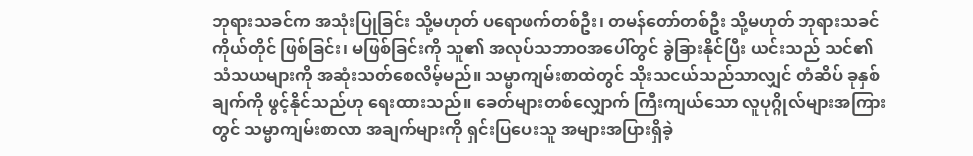ဘုရားသခင်က အသုံးပြုခြင်း သို့မဟုတ် ပရောဖက်တစ်ဦး၊ တမန်တော်တစ်ဦး သို့မဟုတ် ဘုရားသခင်ကိုယ်တိုင် ဖြစ်ခြင်း၊ မဖြစ်ခြင်းကို သူ၏ အလုပ်သဘာဝအပေါ်တွင် ခွဲခြားနိုင်ပြီး ယင်းသည် သင်၏ သံသယများကို အဆုံးသတ်စေလိမ့်မည်။ သမ္မာကျမ်းစာထဲတွင် သိုးသငယ်သည်သာလျှင် တံဆိပ် ခုနှစ်ချက်ကို ဖွင့်နိုင်သည်ဟု ရေးထားသည်။ ခေတ်များတစ်လျှောက် ကြီးကျယ်သော လူပုဂ္ဂိုလ်များအကြားတွင် သမ္မာကျမ်းစာလာ အချက်များကို ရှင်းပြပေးသူ အများအပြားရှိခဲ့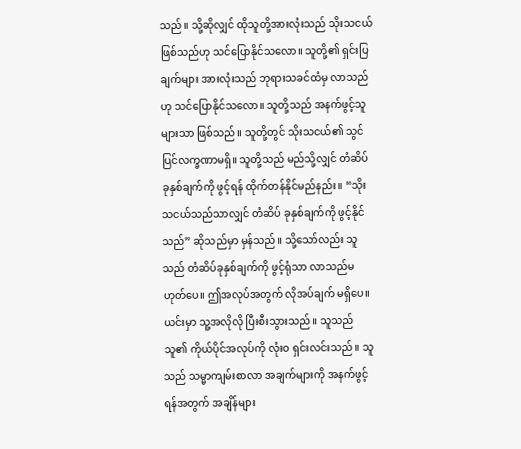သည်။ သို့ဆိုလျှင် ထိုသူတို့အားလုံးသည် သိုးသငယ် ဖြစ်သည်ဟု သင်ပြောနိုင်သလော။ သူတို့၏ ရှင်းပြချက်များ အားလုံးသည် ဘုရားသခင်ထံမှ လာသည်ဟု သင်ပြောနိုင်သလော။ သူတို့သည် အနက်ဖွင့်သူများသာ ဖြစ်သည်။ သူတို့တွင် သိုးသငယ်၏ သွင်ပြင်လက္ခဏာမရှိ။ သူတို့သည် မည်သို့လျှင် တံဆိပ် ခုနှစ်ချက်ကို ဖွင့်ရန် ထိုက်တန်နိုင်မည်နည်း။ “သိုးသငယ်သည်သာလျှင် တံဆိပ် ခုနှစ်ချက်ကို ဖွင့်နိုင်သည်” ဆိုသည်မှာ မှန်သည်။ သို့သော်လည်း သူသည် တံဆိပ်ခုနှစ်ချက်ကို ဖွင့်ရုံသာ လာသည်မဟုတ်ပေ။ ဤအလုပ်အတွက် လိုအပ်ချက် မရှိပေ။ ယင်းမှာ သူ့အလိုလို ပြီးစီးသွားသည်။ သူသည် သူ၏ ကိုယ်ပိုင်အလုပ်ကို လုံးဝ ရှင်းလင်းသည်။ သူသည် သမ္မာကျမ်းစာလာ အချက်များကို အနက်ဖွင့်ရန်အတွက် အချိန်များ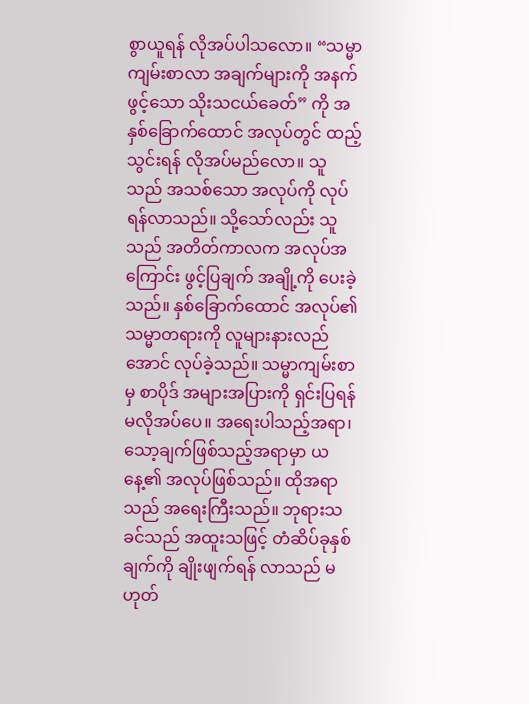စွာယူရန် လိုအပ်ပါသလော။ “သမ္မာကျမ်းစာလာ အချက်များကို အနက်ဖွင့်သော သိုးသငယ်ခေတ်” ကို အနှစ်ခြောက်ထောင် အလုပ်တွင် ထည့်သွင်းရန် လိုအပ်မည်လော။ သူသည် အသစ်သော အလုပ်ကို လုပ်ရန်လာသည်။ သို့သော်လည်း သူသည် အတိတ်ကာလက အလုပ်အကြောင်း ဖွင့်ပြချက် အချို့ကို ပေးခဲ့သည်။ နှစ်ခြောက်ထောင် အလုပ်၏ သမ္မာတရားကို လူများနားလည်အောင် လုပ်ခဲ့သည်။ သမ္မာကျမ်းစာမှ စာပိုဒ် အများအပြားကို ရှင်းပြရန် မလိုအပ်ပေ။ အရေးပါသည့်အရာ၊ သော့ချက်ဖြစ်သည့်အရာမှာ ယနေ့၏ အလုပ်ဖြစ်သည်။ ထိုအရာသည် အရေးကြီးသည်။ ဘုရားသခင်သည် အထူးသဖြင့် တံဆိပ်ခုနှစ်ချက်ကို ချိုးဖျက်ရန် လာသည် မဟုတ်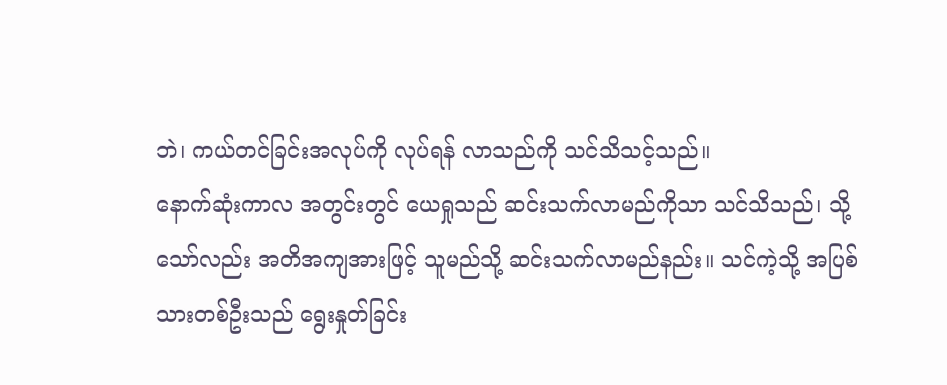ဘဲ၊ ကယ်တင်ခြင်းအလုပ်ကို လုပ်ရန် လာသည်ကို သင်သိသင့်သည်။
နောက်ဆုံးကာလ အတွင်းတွင် ယေရှုသည် ဆင်းသက်လာမည်ကိုသာ သင်သိသည်၊ သို့သော်လည်း အတိအကျအားဖြင့် သူမည်သို့ ဆင်းသက်လာမည်နည်း။ သင်ကဲ့သို့ အပြစ်သားတစ်ဦးသည် ရွေးနှုတ်ခြင်း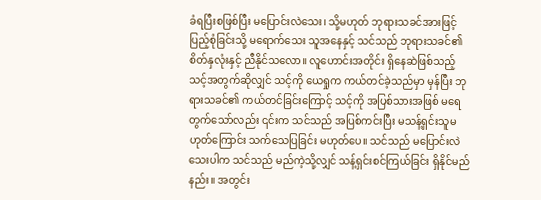ခံရပြီးစဖြစ်ပြီး မပြောင်းလဲသေး၊ သို့မဟုတ် ဘုရားသခင်အားဖြင့် ပြည့်စုံခြင်းသို့ မရောက်သေး သူအနေနှင့် သင်သည် ဘုရားသခင်၏ စိတ်နှလုံးနှင့် ညီနိုင်သလော။ လူဟောင်းအတိုင်း ရှိနေဆဲဖြစ်သည့် သင့်အတွက်ဆိုလျှင် သင့်ကို ယေရှုက ကယ်တင်ခဲ့သည်မှာ မှန်ပြီး ဘုရားသခင်၏ ကယ်တင်ခြင်းကြောင့် သင့်ကို အပြစ်သားအဖြစ် မရေတွက်သော်လည်း ၎င်းက သင်သည် အပြစ်ကင်းပြီး မသန့်ရှင်းသူမဟုတ်ကြောင်း သက်သေပြခြင်း မဟုတ်ပေ။ သင်သည် မပြောင်းလဲသေးပါက သင်သည် မည်ကဲ့သို့လျှင် သန့်ရှင်းစင်ကြယ်ခြင်း ရှိနိုင်မည်နည်း။ အတွင်း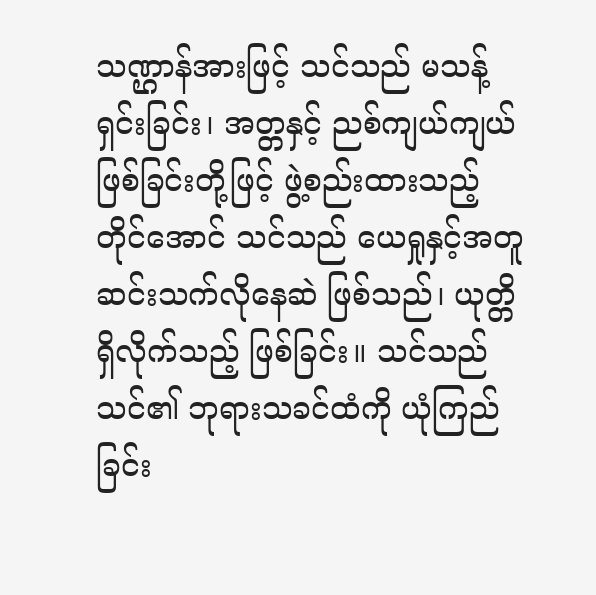သဏ္ဌာန်အားဖြင့် သင်သည် မသန့်ရှင်းခြင်း၊ အတ္တနှင့် ညစ်ကျယ်ကျယ်ဖြစ်ခြင်းတို့ဖြင့် ဖွဲ့စည်းထားသည့်တိုင်အောင် သင်သည် ယေရှုနှင့်အတူ ဆင်းသက်လိုနေဆဲ ဖြစ်သည်၊ ယုတ္တိရှိလိုက်သည့် ဖြစ်ခြင်း။ သင်သည် သင်၏ ဘုရားသခင်ထံကို ယုံကြည်ခြင်း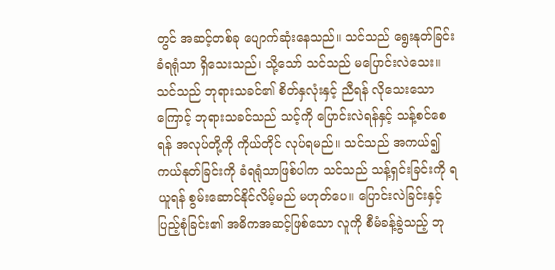တွင် အဆင့်တစ်ခု ပျောက်ဆုံးနေသည်။ သင်သည် ရွေးနုတ်ခြင်း ခံရရုံသာ ရှိသေးသည်၊ သို့သော် သင်သည် မပြောင်းလဲသေး။ သင်သည် ဘုရားသခင်၏ စိတ်နှလုံးနှင့် ညီရန် လိုသေးသောကြောင့် ဘုရားသခင်သည် သင့်ကို ပြောင်းလဲရန်နှင့် သန့်စင်စေရန် အလုပ်တို့ကို ကိုယ်တိုင် လုပ်ရမည်။ သင်သည် အကယ်၍ ကယ်နုတ်ခြင်းကို ခံရရုံသာဖြစ်ပါက သင်သည် သန့်ရှင်းခြင်းကို ရယူရန် စွမ်းဆောင်နိုင်လိမ့်မည် မဟုတ်ပေ။ ပြောင်းလဲခြင်းနှင့် ပြည့်စုံခြင်း၏ အဓိကအဆင့်ဖြစ်သော လူကို စီမံခန့်ခွဲသည့် ဘု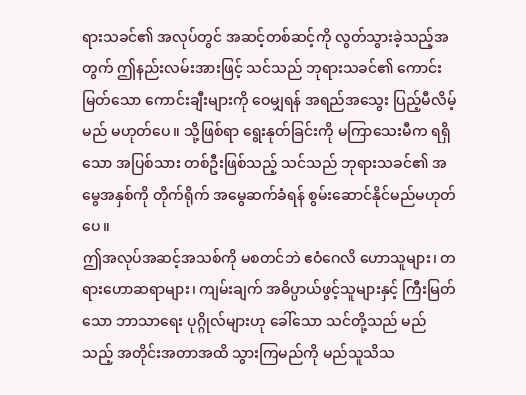ရားသခင်၏ အလုပ်တွင် အဆင့်တစ်ဆင့်ကို လွတ်သွားခဲ့သည့်အတွက် ဤနည်းလမ်းအားဖြင့် သင်သည် ဘုရားသခင်၏ ကောင်းမြတ်သော ကောင်းချီးများကို ဝေမျှရန် အရည်အသွေး ပြည့်မီလိမ့်မည် မဟုတ်ပေ။ သို့ဖြစ်ရာ ရွေးနုတ်ခြင်းကို မကြာသေးမီက ရရှိသော အပြစ်သား တစ်ဦးဖြစ်သည့် သင်သည် ဘုရားသခင်၏ အမွေအနှစ်ကို တိုက်ရိုက် အမွေဆက်ခံရန် စွမ်းဆောင်နိုင်မည်မဟုတ်ပေ။
ဤအလုပ်အဆင့်အသစ်ကို မစတင်ဘဲ ဧဝံဂေလိ ဟောသူများ၊ တရားဟောဆရာများ၊ ကျမ်းချက် အဓိပ္ပာယ်ဖွင့်သူများနှင့် ကြီးမြတ်သော ဘာသာရေး ပုဂ္ဂိုလ်များဟု ခေါ်သော သင်တို့သည် မည်သည့် အတိုင်းအတာအထိ သွားကြမည်ကို မည်သူသိသ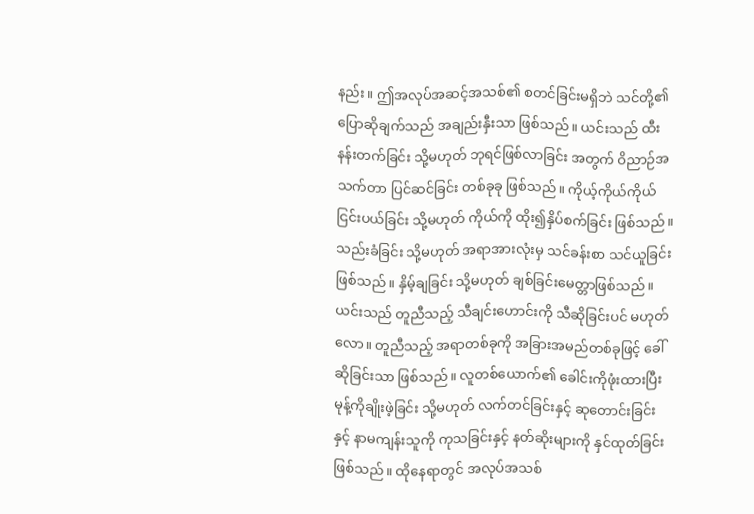နည်း။ ဤအလုပ်အဆင့်အသစ်၏ စတင်ခြင်းမရှိဘဲ သင်တို့၏ ပြောဆိုချက်သည် အချည်းနှီးသာ ဖြစ်သည်။ ယင်းသည် ထီးနန်းတက်ခြင်း သို့မဟုတ် ဘုရင်ဖြစ်လာခြင်း အတွက် ဝိညာဉ်အသက်တာ ပြင်ဆင်ခြင်း တစ်ခုခု ဖြစ်သည်။ ကိုယ့်ကိုယ်ကိုယ် ငြင်းပယ်ခြင်း သို့မဟုတ် ကိုယ်ကို ထိုး၍နှိပ်စက်ခြင်း ဖြစ်သည်။ သည်းခံခြင်း သို့မဟုတ် အရာအားလုံးမှ သင်ခန်းစာ သင်ယူခြင်း ဖြစ်သည်။ နှိမ့်ချခြင်း သို့မဟုတ် ချစ်ခြင်းမေတ္တာဖြစ်သည်။ ယင်းသည် တူညီသည့် သီချင်းဟောင်းကို သီဆိုခြင်းပင် မဟုတ်လော။ တူညီသည့် အရာတစ်ခုကို အခြားအမည်တစ်ခုဖြင့် ခေါ်ဆိုခြင်းသာ ဖြစ်သည်။ လူတစ်ယောက်၏ ခေါင်းကိုဖုံးထားပြီး မုန့်ကိုချိုးဖဲ့ခြင်း သို့မဟုတ် လက်တင်ခြင်းနှင့် ဆုတောင်းခြင်းနှင့် နာမကျန်းသူကို ကုသခြင်းနှင့် နတ်ဆိုးများကို နှင်ထုတ်ခြင်းဖြစ်သည်။ ထိုနေရာတွင် အလုပ်အသစ်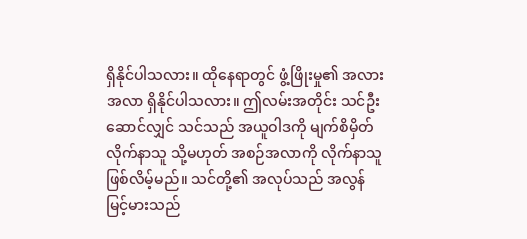ရှိနိုင်ပါသလား။ ထိုနေရာတွင် ဖွံ့ဖြိုးမှု၏ အလားအလာ ရှိနိုင်ပါသလား။ ဤလမ်းအတိုင်း သင်ဦးဆောင်လျှင် သင်သည် အယူဝါဒကို မျက်စိမှိတ်လိုက်နာသူ သို့မဟုတ် အစဉ်အလာကို လိုက်နာသူ ဖြစ်လိမ့်မည်။ သင်တို့၏ အလုပ်သည် အလွန်မြင့်မားသည်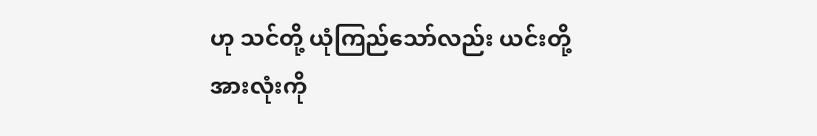ဟု သင်တို့ ယုံကြည်သော်လည်း ယင်းတို့အားလုံးကို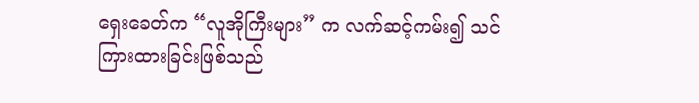ရှေးခေတ်က “လူအိုကြီးများ” က လက်ဆင့်ကမ်း၍ သင်ကြားထားခြင်းဖြစ်သည်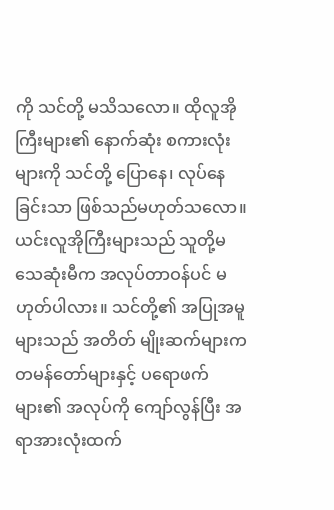ကို သင်တို့ မသိသလော။ ထိုလူအိုကြီးများ၏ နောက်ဆုံး စကားလုံးများကို သင်တို့ ပြောနေ၊ လုပ်နေခြင်းသာ ဖြစ်သည်မဟုတ်သလော။ ယင်းလူအိုကြီးများသည် သူတို့မသေဆုံးမီက အလုပ်တာဝန်ပင် မဟုတ်ပါလား။ သင်တို့၏ အပြုအမူများသည် အတိတ် မျိုးဆက်များက တမန်တော်များနှင့် ပရောဖက်များ၏ အလုပ်ကို ကျော်လွန်ပြီး အရာအားလုံးထက်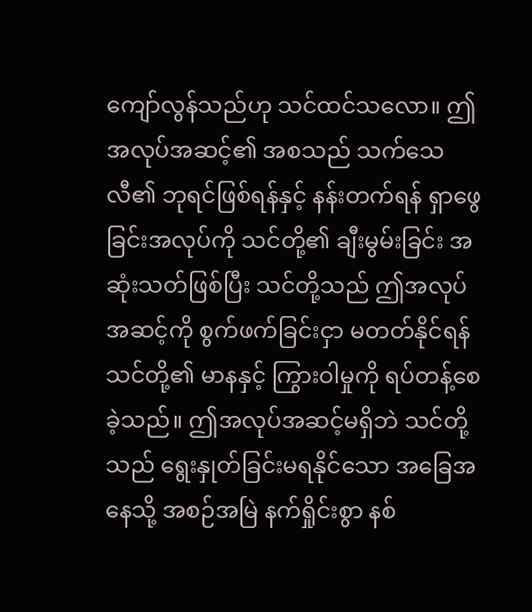ကျော်လွန်သည်ဟု သင်ထင်သလော။ ဤအလုပ်အဆင့်၏ အစသည် သက်သေလီ၏ ဘုရင်ဖြစ်ရန်နှင့် နန်းတက်ရန် ရှာဖွေခြင်းအလုပ်ကို သင်တို့၏ ချီးမွမ်းခြင်း အဆုံးသတ်ဖြစ်ပြီး သင်တို့သည် ဤအလုပ်အဆင့်ကို စွက်ဖက်ခြင်းငှာ မတတ်နိုင်ရန် သင်တို့၏ မာနနှင့် ကြွားဝါမှုကို ရပ်တန့်စေခဲ့သည်။ ဤအလုပ်အဆင့်မရှိဘဲ သင်တို့သည် ရွေးနှုတ်ခြင်းမရနိုင်သော အခြေအနေသို့ အစဉ်အမြဲ နက်ရှိုင်းစွာ နစ်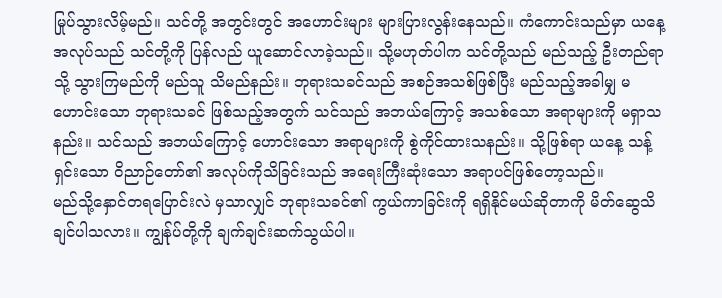မြုပ်သွားလိမ့်မည်။ သင်တို့ အတွင်းတွင် အဟောင်းများ များပြားလွန်းနေသည်။ ကံကောင်းသည်မှာ ယနေ့ အလုပ်သည် သင်တို့ကို ပြန်လည် ယူဆောင်လာခဲ့သည်။ သို့မဟုတ်ပါက သင်တို့သည် မည်သည့် ဦးတည်ရာသို့ သွားကြမည်ကို မည်သူ သိမည်နည်း။ ဘုရားသခင်သည် အစဉ်အသစ်ဖြစ်ပြီး မည်သည့်အခါမျှ မဟောင်းသော ဘုရားသခင် ဖြစ်သည့်အတွက် သင်သည် အဘယ်ကြောင့် အသစ်သော အရာများကို မရှာသနည်း။ သင်သည် အဘယ်ကြောင့် ဟောင်းသော အရာများကို စွဲကိုင်ထားသနည်း။ သို့ဖြစ်ရာ ယနေ့ သန့်ရှင်းသော ဝိညာဉ်တော်၏ အလုပ်ကိုသိခြင်းသည် အရေးကြီးဆုံးသော အရာပင်ဖြစ်တော့သည်။
မည်သို့နှောင်တရပြောင်းလဲ မှသာလျှင် ဘုရားသခင်၏ ကွယ်ကာခြင်းကို ရရှိနိုင်မယ်ဆိုတာကို မိတ်ဆွေသိချင်ပါသလား။ ကျွန်ုပ်တို့ကို ချက်ချင်းဆက်သွယ်ပါ။